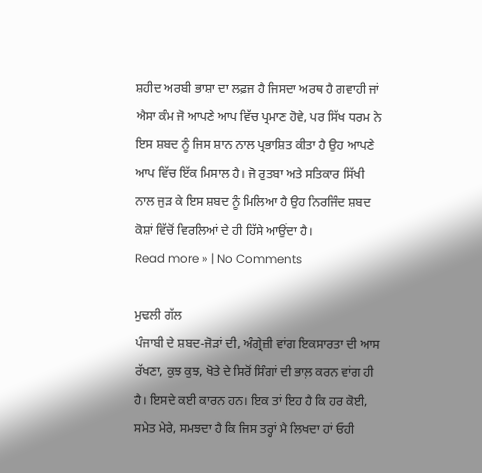ਸ਼ਹੀਦ ਅਰਬੀ ਭਾਸ਼ਾ ਦਾ ਲਫ਼ਜ ਹੈ ਜਿਸਦਾ ਅਰਥ ਹੈ ਗਵਾਹੀ ਜਾਂ ਐਸਾ ਕੰਮ ਜੋ ਆਪਣੇ ਆਪ ਵਿੱਚ ਪ੍ਰਮਾਣ ਹੋਵੇ, ਪਰ ਸਿੱਖ ਧਰਮ ਨੇ ਇਸ ਸ਼ਬਦ ਨੂੰ ਜਿਸ ਸ਼ਾਨ ਨਾਲ ਪ੍ਰਭਾਸ਼ਿਤ ਕੀਤਾ ਹੈ ਉਹ ਆਪਣੇ ਆਪ ਵਿੱਚ ਇੱਕ ਮਿਸਾਲ ਹੈ। ਜੋ ਰੁਤਬਾ ਅਤੇ ਸਤਿਕਾਰ ਸਿੱਖੀ ਨਾਲ ਜੁੜ ਕੇ ਇਸ ਸ਼ਬਦ ਨੂੰ ਮਿਲਿਆ ਹੈ ਉਹ ਨਿਰਜਿੰਦ ਸ਼ਬਦ ਕੋਸ਼ਾਂ ਵਿੱਚੋਂ ਵਿਰਲਿਆਂ ਦੇ ਹੀ ਹਿੱਸੇ ਆਉਂਦਾ ਹੈ।
Read more » | No Comments

ਮੁਢਲੀ ਗੱਲ
ਪੰਜਾਬੀ ਦੇ ਸ਼ਬਦ-ਜੋੜਾਂ ਦੀ, ਅੰਗ੍ਰੇਜ਼ੀ ਵਾਂਗ ਇਕਸਾਰਤਾ ਦੀ ਆਸ ਰੱਖਣਾ, ਕੁਝ ਕੁਝ, ਖੋਤੇ ਦੇ ਸਿਰੋਂ ਸਿੰਗਾਂ ਦੀ ਭਾਲ਼ ਕਰਨ ਵਾਂਗ ਹੀ ਹੈ। ਇਸਦੇ ਕਈ ਕਾਰਨ ਹਨ। ਇਕ ਤਾਂ ਇਹ ਹੈ ਕਿ ਹਰ ਕੋਈ, ਸਮੇਤ ਮੇਰੇ, ਸਮਝਦਾ ਹੈ ਕਿ ਜਿਸ ਤਰ੍ਹਾਂ ਮੈ ਲਿਖਦਾ ਹਾਂ ਓਹੀ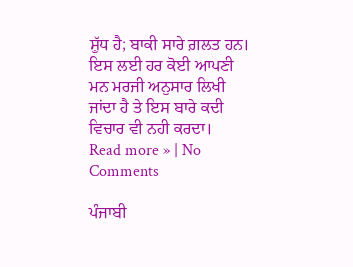ਸ਼ੁੱਧ ਹੈ; ਬਾਕੀ ਸਾਰੇ ਗ਼ਲਤ ਹਨ। ਇਸ ਲਈ ਹਰ ਕੋਈ ਆਪਣੀ ਮਨ ਮਰਜੀ ਅਨੁਸਾਰ ਲਿਖੀ ਜਾਂਦਾ ਹੈ ਤੇ ਇਸ ਬਾਰੇ ਕਦੀ ਵਿਚਾਰ ਵੀ ਨਹੀ ਕਰਦਾ।
Read more » | No Comments

ਪੰਜਾਬੀ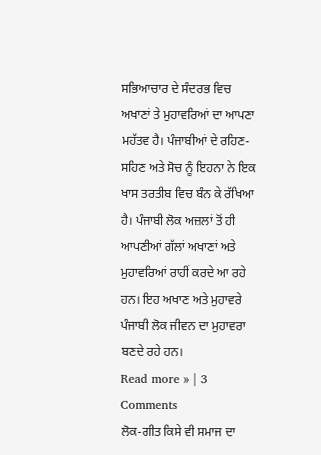ਸਭਿਆਚਾਰ ਦੇ ਸੰਦਰਭ ਵਿਚ ਅਖਾਣਾਂ ਤੇ ਮੁਹਾਵਰਿਆਂ ਦਾ ਆਪਣਾ ਮਹੱਤਵ ਹੈ। ਪੰਜਾਬੀਆਂ ਦੇ ਰਹਿਣ-ਸਹਿਣ ਅਤੇ ਸੋਚ ਨੂੰ ਇਹਨਾ ਨੇ ਇਕ ਖਾਸ ਤਰਤੀਬ ਵਿਚ ਬੰਨ ਕੇ ਰੱਖਿਆ ਹੈ। ਪੰਜਾਬੀ ਲੋਕ ਅਜ਼ਲਾਂ ਤੋਂ ਹੀ ਆਪਣੀਆਂ ਗੱਲਾਂ ਅਖਾਣਾਂ ਅਤੇ ਮੁਹਾਵਰਿਆਂ ਰਾਹੀਂ ਕਰਦੇ ਆ ਰਹੇ ਹਨ। ਇਹ ਅਖਾਣ ਅਤੇ ਮੁਹਾਵਰੇ ਪੰਜਾਬੀ ਲੋਕ ਜੀਵਨ ਦਾ ਮੁਹਾਵਰਾ ਬਣਦੇ ਰਹੇ ਹਨ।
Read more » | 3 Comments
ਲੋਕ-ਗੀਤ ਕਿਸੇ ਵੀ ਸਮਾਜ ਦਾ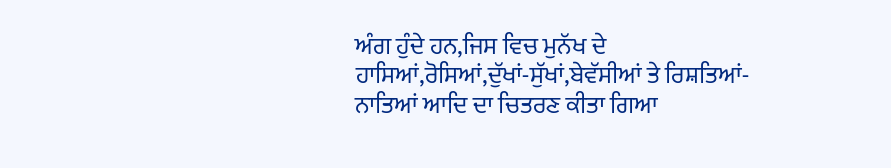ਅੰਗ ਹੁੰਦੇ ਹਨ,ਜਿਸ ਵਿਚ ਮੁਨੱਖ ਦੇ ਹਾਸਿਆਂ,ਰੋਸਿਆਂ,ਦੁੱਖਾਂ-ਸੁੱਖਾਂ,ਬੇਵੱਸੀਆਂ ਤੇ ਰਿਸ਼ਤਿਆਂ-ਨਾਤਿਆਂ ਆਦਿ ਦਾ ਚਿਤਰਣ ਕੀਤਾ ਗਿਆ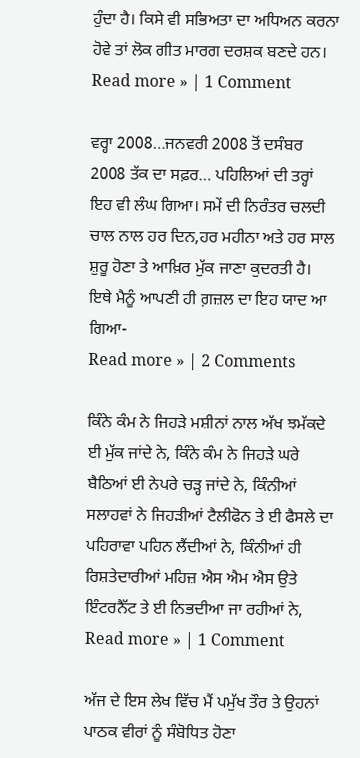ਹੁੰਦਾ ਹੈ। ਕਿਸੇ ਵੀ ਸਭਿਅਤਾ ਦਾ ਅਧਿਅਨ ਕਰਨਾ ਹੋਵੇ ਤਾਂ ਲੋਕ ਗੀਤ ਮਾਰਗ ਦਰਸ਼ਕ ਬਣਦੇ ਹਨ।
Read more » | 1 Comment

ਵਰ੍ਹਾ 2008…ਜਨਵਰੀ 2008 ਤੋਂ ਦਸੰਬਰ 2008 ਤੱਕ ਦਾ ਸਫ਼ਰ… ਪਹਿਲਿਆਂ ਦੀ ਤਰ੍ਹਾਂ ਇਹ ਵੀ ਲੰਘ ਗਿਆ। ਸਮੇਂ ਦੀ ਨਿਰੰਤਰ ਚਲਦੀ ਚਾਲ ਨਾਲ ਹਰ ਦਿਨ,ਹਰ ਮਹੀਨਾ ਅਤੇ ਹਰ ਸਾਲ ਸ਼ੁਰੂ ਹੋਣਾ ਤੇ ਆਖ਼ਿਰ ਮੁੱਕ ਜਾਣਾ ਕੁਦਰਤੀ ਹੈ। ਇਥੇ ਮੈਨੂੰ ਆਪਣੀ ਹੀ ਗ਼ਜ਼ਲ ਦਾ ਇਹ ਯਾਦ ਆ ਗਿਆ-
Read more » | 2 Comments

ਕਿੰਨੇ ਕੰਮ ਨੇ ਜਿਹੜੇ ਮਸ਼ੀਨਾਂ ਨਾਲ ਅੱਖ ਝਮੱਕਦੇ ਈ ਮੁੱਕ ਜਾਂਦੇ ਨੇ, ਕਿੰਨੇ ਕੰਮ ਨੇ ਜਿਹੜੇ ਘਰੇ ਬੈਠਿਆਂ ਈ ਨੇਪਰੇ ਚੜ੍ਹ ਜਾਂਦੇ ਨੇ, ਕਿੰਨੀਆਂ ਸਲਾਹਵਾਂ ਨੇ ਜਿਹੜੀਆਂ ਟੈਲੀਫੋਨ ਤੇ ਈ ਫੈਸਲੇ ਦਾ ਪਹਿਰਾਵਾ ਪਹਿਨ ਲੈਂਦੀਆਂ ਨੇ, ਕਿੰਨੀਆਂ ਹੀ ਰਿਸ਼ਤੇਦਾਰੀਆਂ ਮਹਿਜ਼ ਐਸ ਐਮ ਐਸ ਉਤੇ ਇੰਟਰਨੈੱਟ ਤੇ ਈ ਨਿਭਦੀਆ ਜਾ ਰਹੀਆਂ ਨੇ,
Read more » | 1 Comment

ਅੱਜ ਦੇ ਇਸ ਲੇਖ ਵਿੱਚ ਮੈਂ ਪਮੁੱਖ ਤੌਰ ਤੇ ਉਹਨਾਂ ਪਾਠਕ ਵੀਰਾਂ ਨੂੰ ਸੰਬੋਧਿਤ ਹੋਣਾ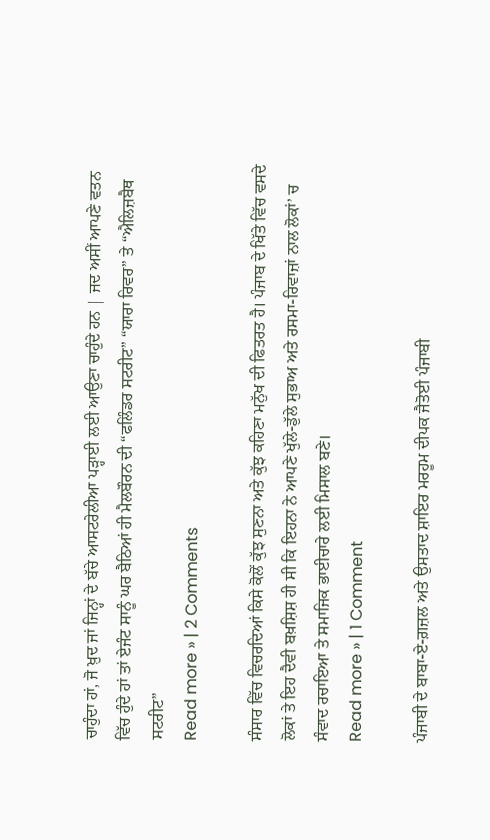ਚਾਹੁੰਦਾ ਹਾਂ, ਜੋ ਖ਼ੁਦ ਜਾਂ ਜਿਨ੍ਹਾਂ ਦੇ ਬੱਚੇ ਆਸਟਰੇਲੀਆ ਪੜ੍ਹਾਈ ਲਈ ਆਉਣਾ ਚਾਹੁੰਦੇ ਹਨ | ਜਦ ਅਸੀਂ ਆਪਣੇ ਵਤਨ ਵਿੱਚ ਹੁੰਦੇ ਹਾਂ ਤਾਂ ਏਜੰਟ ਸਾਨੂੰ ਘਰ ਬੈਠਿਆਂ ਹੀ ਮੈਲਬੌਰਨ ਦੀ “ਫਲਿੰਡਰ ਸਟਰੀਟ” “ਯਾਰਾ ਰਿਵਰ” ਤੇ “ਐਲਿਜ਼ਬੈਥ ਸਟਰੀਟ”
Read more » | 2 Comments

ਸੰਸਾਰ ਵਿੱਚ ਵਿਚਰਦਿਆਂ ਕਿਸੇ ਕੋਲੋਂ ਕੁੱਝ ਸੁਣਨਾ ਅਤੇ ਕੁੱਝ ਕਹਿਣਾ ਮਨੁੱਖ ਦੀ ਫਿਤਰਤ ਹੈ। ਪੰਜਾਬ ਦੇ ਖਿੱਤੇ ਵਿੱਚ ਵਸਦੇ ਲੋਕਾਂ ਤੇ ਇਹ ਦੈਵੀ ਬਖ਼ਸ਼ਿਸ਼ ਹੀ ਸੀ ਕਿ ਇਹਨਾ ਨੇ ਆਪਣੇ ਖੁੱਲੇ-ਡੁੱਲੇ ਸੁਭਾਅ ਅਤੇ ਰਸਮਾ-ਰਿਵਾਜ਼ਾਂ ਨਾਲ ਲੋਕਾਂ’ ਚ ਸੰਵਾਦ ਰਚਾਇਆ ਤੇ ਸਮਾਜਿਕ ਭਾਈਚਾਰੇ ਲਈ ਮਿਸਾਲ ਬਣੇ।
Read more » | 1 Comment

ਪੰਜਾਬੀ ਦੇ ਬਾਬਾ-ਏ-ਗ਼ਜ਼ਲ ਅਤੇ ਉਸਤਾਦ ਸ਼ਾਇਰ ਮਰਹੂਮ ਦੀਪਕ ਜੈਤੋਈ ਪੰਜਾਬੀ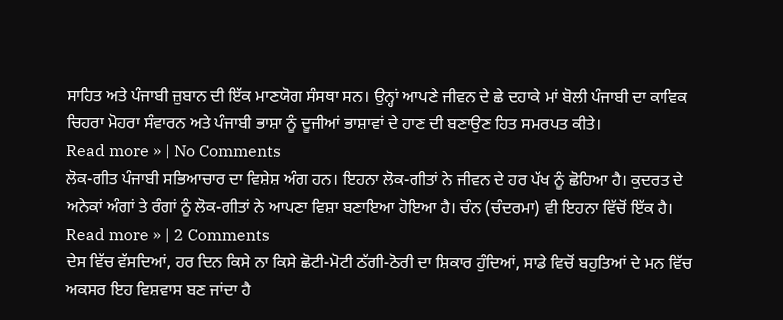ਸਾਹਿਤ ਅਤੇ ਪੰਜਾਬੀ ਜ਼ੁਬਾਨ ਦੀ ਇੱਕ ਮਾਣਯੋਗ ਸੰਸਥਾ ਸਨ। ਉਨ੍ਹਾਂ ਆਪਣੇ ਜੀਵਨ ਦੇ ਛੇ ਦਹਾਕੇ ਮਾਂ ਬੋਲੀ ਪੰਜਾਬੀ ਦਾ ਕਾਵਿਕ ਚਿਹਰਾ ਮੋਹਰਾ ਸੰਵਾਰਨ ਅਤੇ ਪੰਜਾਬੀ ਭਾਸ਼ਾ ਨੂੰ ਦੂਜੀਆਂ ਭਾਸ਼ਾਵਾਂ ਦੇ ਹਾਣ ਦੀ ਬਣਾਉਣ ਹਿਤ ਸਮਰਪਤ ਕੀਤੇ।
Read more » | No Comments
ਲੋਕ-ਗੀਤ ਪੰਜਾਬੀ ਸਭਿਆਚਾਰ ਦਾ ਵਿਸ਼ੇਸ਼ ਅੰਗ ਹਨ। ਇਹਨਾ ਲੋਕ-ਗੀਤਾਂ ਨੇ ਜੀਵਨ ਦੇ ਹਰ ਪੱਖ ਨੂੰ ਛੋਹਿਆ ਹੈ। ਕੁਦਰਤ ਦੇ ਅਨੇਕਾਂ ਅੰਗਾਂ ਤੇ ਰੰਗਾਂ ਨੂੰ ਲੋਕ-ਗੀਤਾਂ ਨੇ ਆਪਣਾ ਵਿਸ਼ਾ ਬਣਾਇਆ ਹੋਇਆ ਹੈ। ਚੰਨ (ਚੰਦਰਮਾ) ਵੀ ਇਹਨਾ ਵਿੱਚੋਂ ਇੱਕ ਹੈ।
Read more » | 2 Comments
ਦੇਸ ਵਿੱਚ ਵੱਸਦਿਆਂ, ਹਰ ਦਿਨ ਕਿਸੇ ਨਾ ਕਿਸੇ ਛੋਟੀ-ਮੋਟੀ ਠੱਗੀ-ਠੋਰੀ ਦਾ ਸ਼ਿਕਾਰ ਹੁੰਦਿਆਂ, ਸਾਡੇ ਵਿਚੋਂ ਬਹੁਤਿਆਂ ਦੇ ਮਨ ਵਿੱਚ ਅਕਸਰ ਇਹ ਵਿਸ਼ਵਾਸ ਬਣ ਜਾਂਦਾ ਹੈ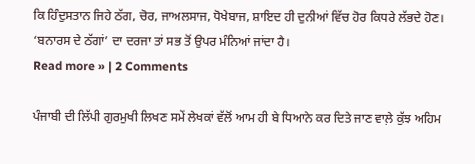ਕਿ ਹਿੰਦੁਸਤਾਨ ਜਿਹੇ ਠੱਗ, ਚੋਰ, ਜਾਅਲਸਾਜ, ਧੋਖੇਬਾਜ, ਸ਼ਾਇਦ ਹੀ ਦੁਨੀਆਂ ਵਿੱਚ ਹੋਰ ਕਿਧਰੇ ਲੱਭਦੇ ਹੋਣ। ‘ਬਨਾਰਸ ਦੇ ਠੱਗਾਂ’ ਦਾ ਦਰਜਾ ਤਾਂ ਸਭ ਤੋਂ ਉਪਰ ਮੰਨਿਆਂ ਜਾਂਦਾ ਹੈ।
Read more » | 2 Comments

ਪੰਜਾਬੀ ਦੀ ਲਿੱਪੀ ਗੁਰਮੁਖੀ ਲਿਖਣ ਸਮੇਂ ਲੇਖਕਾਂ ਵੱਲੋਂ ਆਮ ਹੀ ਬੇ ਧਿਆਨੇ ਕਰ ਦਿਤੇ ਜਾਣ ਵਾਲ਼ੇ ਕੁੱਝ ਅਹਿਮ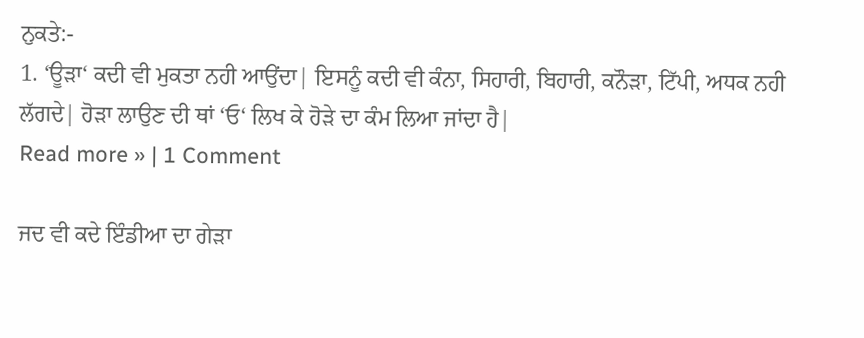ਨੁਕਤੇ:-
1. ‘ਊੜਾ‘ ਕਦੀ ਵੀ ਮੁਕਤਾ ਨਹੀ ਆਉਂਦਾ| ਇਸਨੂੰ ਕਦੀ ਵੀ ਕੰਨਾ, ਸਿਹਾਰੀ, ਬਿਹਾਰੀ, ਕਨੌੜਾ, ਟਿੱਪੀ, ਅਧਕ ਨਹੀ ਲੱਗਦੇ| ਹੋੜਾ ਲਾਉਣ ਦੀ ਥਾਂ ‘ਓ‘ ਲਿਖ ਕੇ ਹੋੜੇ ਦਾ ਕੰਮ ਲਿਆ ਜਾਂਦਾ ਹੈ|
Read more » | 1 Comment

ਜਦ ਵੀ ਕਦੇ ਇੰਡੀਆ ਦਾ ਗੇੜਾ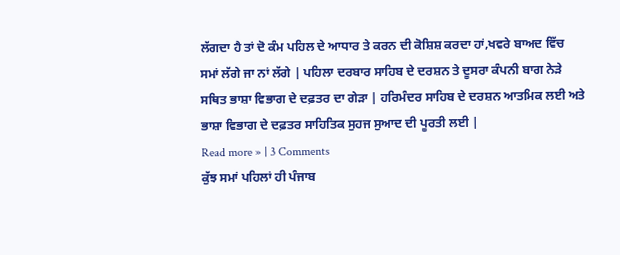ਲੱਗਦਾ ਹੈ ਤਾਂ ਦੋ ਕੰਮ ਪਹਿਲ ਦੇ ਆਧਾਰ ਤੇ ਕਰਨ ਦੀ ਕੋਸ਼ਿਸ਼ ਕਰਦਾ ਹਾਂ,ਖਵਰੇ ਬਾਅਦ ਵਿੱਚ ਸਮਾਂ ਲੱਗੇ ਜਾ ਨਾਂ ਲੱਗੇ | ਪਹਿਲਾ ਦਰਬਾਰ ਸਾਹਿਬ ਦੇ ਦਰਸ਼ਨ ਤੇ ਦੂਸਰਾ ਕੰਪਨੀ ਬਾਗ ਨੇੜੇ ਸਥਿਤ ਭਾਸ਼ਾ ਵਿਭਾਗ ਦੇ ਦਫ਼ਤਰ ਦਾ ਗੇੜਾ | ਹਰਿਮੰਦਰ ਸਾਹਿਬ ਦੇ ਦਰਸ਼ਨ ਆਤਮਿਕ ਲਈ ਅਤੇ ਭਾਸ਼ਾ ਵਿਭਾਗ ਦੇ ਦਫ਼ਤਰ ਸਾਹਿਤਿਕ ਸੁਹਜ ਸੁਆਦ ਦੀ ਪੂਰਤੀ ਲਈ |
Read more » | 3 Comments
ਕੁੱਝ ਸਮਾਂ ਪਹਿਲਾਂ ਹੀ ਪੰਜਾਬ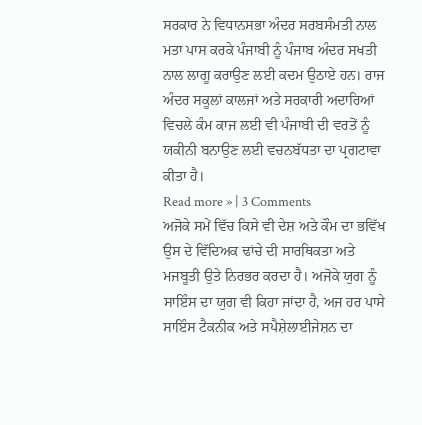ਸਰਕਾਰ ਨੇ ਵਿਧਾਨਸਭਾ ਅੰਦਰ ਸਰਬਸੰਮਤੀ ਨਾਲ ਮਤਾ ਪਾਸ ਕਰਕੇ ਪੰਜਾਬੀ ਨੂੰ ਪੰਜਾਬ ਅੰਦਰ ਸਖਤੀ ਨਾਲ ਲਾਗੂ ਕਰਾਉਣ ਲਈ ਕਦਮ ਉਠਾਏ ਹਨ। ਰਾਜ ਅੰਦਰ ਸਕੂਲਾਂ ਕਾਲਜਾਂ ਅਤੇ ਸਰਕਾਰੀ ਅਦਾਰਿਆਂ ਵਿਚਲੇ ਕੰਮ ਕਾਜ ਲਈ ਵੀ ਪੰਜਾਬੀ ਦੀ ਵਰਤੋਂ ਨੂੰ ਯਕੀਨੀ ਬਨਾਉਣ ਲਈ ਵਚਨਬੱਧਤਾ ਦਾ ਪ੍ਰਗਟਾਵਾ ਕੀਤਾ ਹੈ।
Read more » | 3 Comments
ਅਜੋਕੇ ਸਮੇਂ ਵਿੱਚ ਕਿਸੇ ਵੀ ਦੇਸ਼ ਅਤੇ ਕੌਮ ਦਾ ਭਵਿੱਖ ਉਸ ਦੇ ਵਿੱਦਿਅਕ ਢਾਂਚੇ ਦੀ ਸਾਰਥਿਕਤਾ ਅਤੇ ਮਜਬੂਤੀ ਉਤੇ ਨਿਰਭਰ ਕਰਦਾ ਹੈ। ਅਜੋਕੇ ਯੁਗ ਨੂੰ ਸਾਇੰਸ ਦਾ ਯੁਗ ਵੀ ਕਿਹਾ ਜਾਂਦਾ ਹੈ, ਅਜ ਹਰ ਪਾਸੇ ਸਾਇੰਸ ਟੈਕਨੀਕ ਅਤੇ ਸਪੈਸ਼ੇਲਾਈਜੇਸ਼ਨ ਦਾ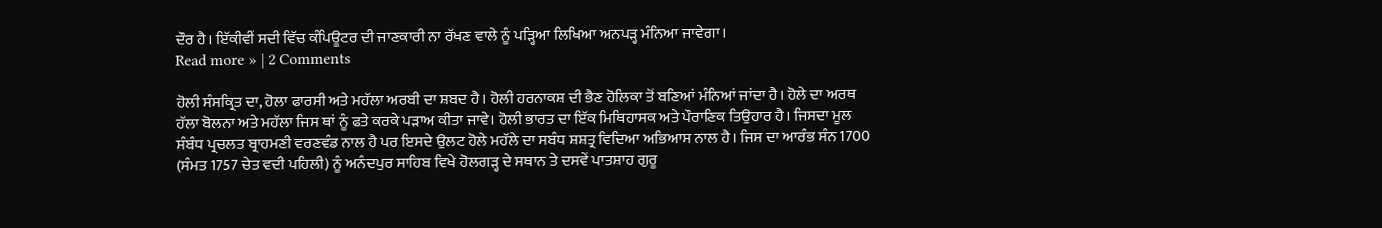ਦੌਰ ਹੈ। ਇੱਕੀਵੀਂ ਸਦੀ ਵਿੱਚ ਕੰਪਿਊਟਰ ਦੀ ਜਾਣਕਾਰੀ ਨਾ ਰੱਖਣ ਵਾਲੇ ਨੂੰ ਪੜ੍ਹਿਆ ਲਿਖਿਆ ਅਨਪੜ੍ਹ ਮੰਨਿਆ ਜਾਵੇਗਾ।
Read more » | 2 Comments

ਹੋਲੀ ਸੰਸਕ੍ਰਿਤ ਦਾ, ਹੋਲਾ ਫਾਰਸੀ ਅਤੇ ਮਹੱਲਾ ਅਰਬੀ ਦਾ ਸ਼ਬਦ ਹੈ। ਹੋਲੀ ਹਰਨਾਕਸ਼ ਦੀ ਭੈਣ ਹੋਲਿਕਾ ਤੋਂ ਬਣਿਆਂ ਮੰਨਿਆਂ ਜਾਂਦਾ ਹੈ। ਹੋਲੇ ਦਾ ਅਰਥ ਹੱਲਾ ਬੋਲਨਾ ਅਤੇ ਮਹੱਲਾ ਜਿਸ ਥਾਂ ਨੂੰ ਫਤੇ ਕਰਕੇ ਪੜਾਅ ਕੀਤਾ ਜਾਵੇ। ਹੋਲੀ ਭਾਰਤ ਦਾ ਇੱਕ ਮਿਥਿਹਾਸਕ ਅਤੇ ਪੌਰਾਣਿਕ ਤਿਉਹਾਰ ਹੈ। ਜਿਸਦਾ ਮੂਲ ਸੰਬੰਧ ਪ੍ਰਚਲਤ ਬ੍ਰਾਹਮਣੀ ਵਰਣਵੰਡ ਨਾਲ ਹੈ ਪਰ ਇਸਦੇ ਉਲਟ ਹੋਲੇ ਮਹੱਲੇ ਦਾ ਸਬੰਧ ਸ਼ਸ਼ਤ੍ਰ ਵਿਦਿਆ ਅਭਿਆਸ ਨਾਲ ਹੈ। ਜਿਸ ਦਾ ਆਰੰਭ ਸੰਨ 1700 (ਸੰਮਤ 1757 ਚੇਤ ਵਦੀ ਪਹਿਲੀ) ਨੂੰ ਅਨੰਦਪੁਰ ਸਾਹਿਬ ਵਿਖੇ ਹੋਲਗੜ੍ਹ ਦੇ ਸਥਾਨ ਤੇ ਦਸਵੇਂ ਪਾਤਸ਼ਾਹ ਗੁਰੂ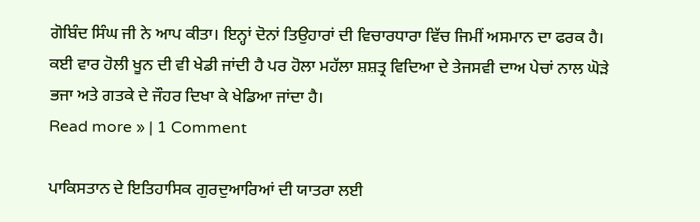ਗੋਬਿੰਦ ਸਿੰਘ ਜੀ ਨੇ ਆਪ ਕੀਤਾ। ਇਨ੍ਹਾਂ ਦੋਨਾਂ ਤਿਉਹਾਰਾਂ ਦੀ ਵਿਚਾਰਧਾਰਾ ਵਿੱਚ ਜਿਮੀਂ ਅਸਮਾਨ ਦਾ ਫਰਕ ਹੈ। ਕਈ ਵਾਰ ਹੋਲੀ ਖੂਨ ਦੀ ਵੀ ਖੇਡੀ ਜਾਂਦੀ ਹੈ ਪਰ ਹੋਲਾ ਮਹੱਲਾ ਸ਼ਸ਼ਤ੍ਰ ਵਿਦਿਆ ਦੇ ਤੇਜਸਵੀ ਦਾਅ ਪੇਚਾਂ ਨਾਲ ਘੋੜੇ ਭਜਾ ਅਤੇ ਗਤਕੇ ਦੇ ਜੌਹਰ ਦਿਖਾ ਕੇ ਖੇਡਿਆ ਜਾਂਦਾ ਹੈ।
Read more » | 1 Comment

ਪਾਕਿਸਤਾਨ ਦੇ ਇਤਿਹਾਸਿਕ ਗੁਰਦੁਆਰਿਆਂ ਦੀ ਯਾਤਰਾ ਲਈ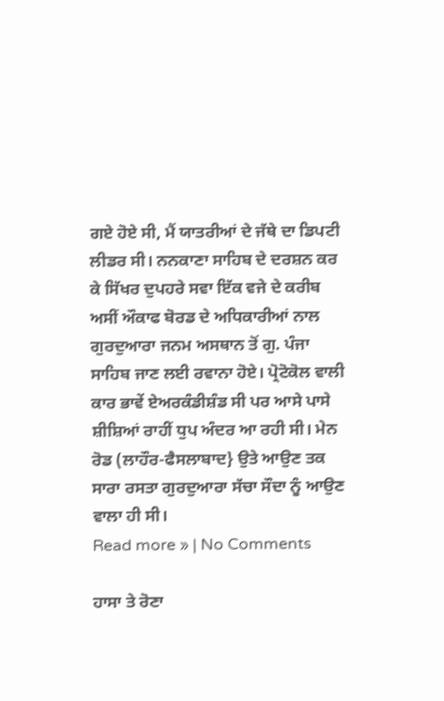ਗਏ ਹੋਏ ਸੀ, ਮੈਂ ਯਾਤਰੀਆਂ ਦੇ ਜੱਥੇ ਦਾ ਡਿਪਟੀ ਲੀਡਰ ਸੀ। ਨਨਕਾਣਾ ਸਾਹਿਬ ਦੇ ਦਰਸ਼ਨ ਕਰ ਕੇ ਸਿੱਖਰ ਦੁਪਹਰੇ ਸਵਾ ਇੱਕ ਵਜੇ ਦੇ ਕਰੀਬ ਅਸੀਂ ਔਕਾਫ ਬੋਰਡ ਦੇ ਅਧਿਕਾਰੀਆਂ ਨਾਲ ਗੁਰਦੁਆਰਾ ਜਨਮ ਅਸਥਾਨ ਤੋਂ ਗੁ. ਪੰਜਾ ਸਾਹਿਬ ਜਾਣ ਲਈ ਰਵਾਨਾ ਹੋਏ। ਪ੍ਰੋਟੋਕੋਲ ਵਾਲੀ ਕਾਰ ਭਾਵੇਂ ਏਅਰਕੰਡੀਸ਼ੰਡ ਸੀ ਪਰ ਆਸੇ ਪਾਸੇ ਸ਼ੀਸ਼ਿਆਂ ਰਾਹੀਂ ਧੁਪ ਅੰਦਰ ਆ ਰਹੀ ਸੀ। ਮੇਨ ਰੋਡ (ਲਾਹੌਰ-ਫੈਸਲਾਬਾਦ} ਉਤੇ ਆਉਣ ਤਕ ਸਾਰਾ ਰਸਤਾ ਗੁਰਦੁਆਰਾ ਸੱਚਾ ਸੌਦਾ ਨੂੰ ਆਉਣ ਵਾਲਾ ਹੀ ਸੀ।
Read more » | No Comments

ਹਾਸਾ ਤੇ ਰੋਣਾ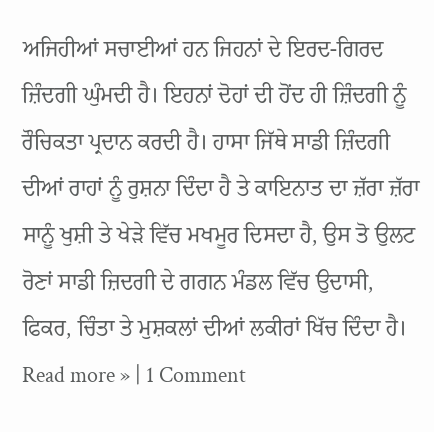ਅਜਿਹੀਆਂ ਸਚਾਈਆਂ ਹਨ ਜਿਹਨਾਂ ਦੇ ਇਰਦ-ਗਿਰਦ ਜ਼ਿੰਦਗੀ ਘੁੰਮਦੀ ਹੈ। ਇਹਨਾਂ ਦੋਹਾਂ ਦੀ ਹੋਂਦ ਹੀ ਜ਼ਿੰਦਗੀ ਨੂੰ ਰੌਚਿਕਤਾ ਪ੍ਰਦਾਨ ਕਰਦੀ ਹੈ। ਹਾਸਾ ਜਿੱਥੇ ਸਾਡੀ ਜ਼ਿੰਦਗੀ ਦੀਆਂ ਰਾਹਾਂ ਨੂੰ ਰੁਸ਼ਨਾ ਦਿੰਦਾ ਹੈ ਤੇ ਕਾਇਨਾਤ ਦਾ ਜ਼ੱਰਾ ਜ਼ੱਰਾ ਸਾਨੂੰ ਖੁਸ਼ੀ ਤੇ ਖੇੜੇ ਵਿੱਚ ਮਖਮੂਰ ਦਿਸਦਾ ਹੈ, ਉਸ ਤੋ ਉਲਟ ਰੋਣਾਂ ਸਾਡੀ ਜ਼ਿਦਗੀ ਦੇ ਗਗਨ ਮੰਡਲ ਵਿੱਚ ਉਦਾਸੀ, ਫਿਕਰ, ਚਿੰਤਾ ਤੇ ਮੁਸ਼ਕਲਾਂ ਦੀਆਂ ਲਕੀਰਾਂ ਖਿੱਚ ਦਿੰਦਾ ਹੈ।
Read more » | 1 Comment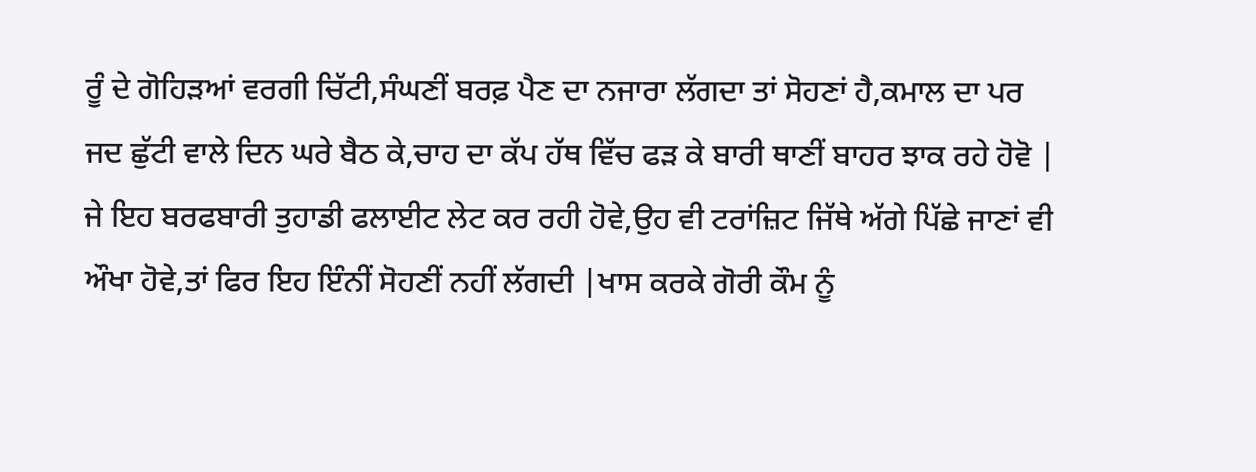ਰੂੰ ਦੇ ਗੋਹਿੜਆਂ ਵਰਗੀ ਚਿੱਟੀ,ਸੰਘਣੀਂ ਬਰਫ਼ ਪੈਣ ਦਾ ਨਜਾਰਾ ਲੱਗਦਾ ਤਾਂ ਸੋਹਣਾਂ ਹੈ,ਕਮਾਲ ਦਾ ਪਰ ਜਦ ਛੁੱਟੀ ਵਾਲੇ ਦਿਨ ਘਰੇ ਬੈਠ ਕੇ,ਚਾਹ ਦਾ ਕੱਪ ਹੱਥ ਵਿੱਚ ਫੜ ਕੇ ਬਾਰੀ ਥਾਣੀਂ ਬਾਹਰ ਝਾਕ ਰਹੇ ਹੋਵੋ | ਜੇ ਇਹ ਬਰਫਬਾਰੀ ਤੁਹਾਡੀ ਫਲਾਈਟ ਲੇਟ ਕਰ ਰਹੀ ਹੋਵੇ,ਉਹ ਵੀ ਟਰਾਂਜ਼ਿਟ ਜਿੱਥੇ ਅੱਗੇ ਪਿੱਛੇ ਜਾਣਾਂ ਵੀ ਔਖਾ ਹੋਵੇ,ਤਾਂ ਫਿਰ ਇਹ ਇੰਨੀਂ ਸੋਹਣੀਂ ਨਹੀਂ ਲੱਗਦੀ |ਖਾਸ ਕਰਕੇ ਗੋਰੀ ਕੌਮ ਨੂੰ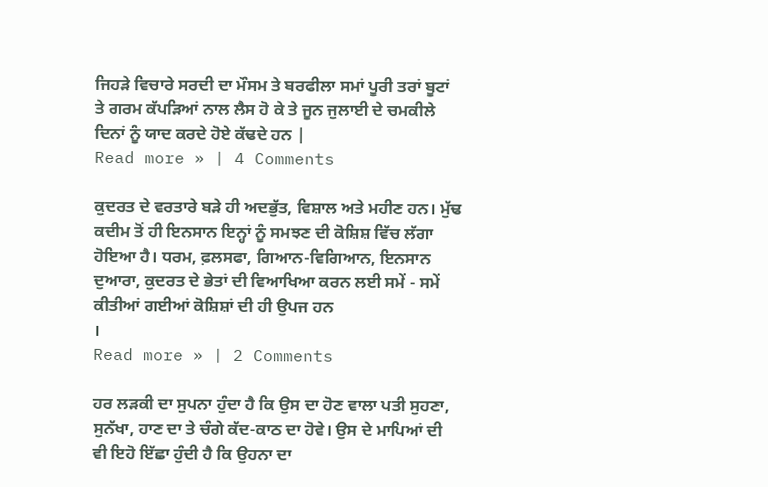ਜਿਹੜੇ ਵਿਚਾਰੇ ਸਰਦੀ ਦਾ ਮੌਸਮ ਤੇ ਬਰਫੀਲਾ ਸਮਾਂ ਪੂਰੀ ਤਰਾਂ ਬੂਟਾਂ ਤੇ ਗਰਮ ਕੱਪੜਿਆਂ ਨਾਲ ਲੈਸ ਹੋ ਕੇ ਤੇ ਜੂਨ ਜੁਲਾਈ ਦੇ ਚਮਕੀਲੇ ਦਿਨਾਂ ਨੂੰ ਯਾਦ ਕਰਦੇ ਹੋਏ ਕੱਢਦੇ ਹਨ |
Read more » | 4 Comments

ਕੁਦਰਤ ਦੇ ਵਰਤਾਰੇ ਬੜੇ ਹੀ ਅਦਭੁੱਤ, ਵਿਸ਼ਾਲ ਅਤੇ ਮਹੀਣ ਹਨ। ਮੁੱਢ ਕਦੀਮ ਤੋਂ ਹੀ ਇਨਸਾਨ ਇਨ੍ਹਾਂ ਨੂੰ ਸਮਝਣ ਦੀ ਕੋਸ਼ਿਸ਼ ਵਿੱਚ ਲੱਗਾ ਹੋਇਆ ਹੈ। ਧਰਮ, ਫ਼ਲਸਫਾ, ਗਿਆਨ-ਵਿਗਿਆਨ, ਇਨਸਾਨ ਦੁਆਰਾ, ਕੁਦਰਤ ਦੇ ਭੇਤਾਂ ਦੀ ਵਿਆਖਿਆ ਕਰਨ ਲਈ ਸਮੇਂ - ਸਮੇਂ ਕੀਤੀਆਂ ਗਈਆਂ ਕੋਸ਼ਿਸ਼ਾਂ ਦੀ ਹੀ ਉਪਜ ਹਨ
।
Read more » | 2 Comments

ਹਰ ਲੜਕੀ ਦਾ ਸੁਪਨਾ ਹੁੰਦਾ ਹੈ ਕਿ ਉਸ ਦਾ ਹੋਣ ਵਾਲਾ ਪਤੀ ਸੁਹਣਾ, ਸੁਨੱਖਾ, ਹਾਣ ਦਾ ਤੇ ਚੰਗੇ ਕੱਦ-ਕਾਠ ਦਾ ਹੋਵੇ। ਉਸ ਦੇ ਮਾਪਿਆਂ ਦੀ ਵੀ ਇਹੋ ਇੱਛਾ ਹੁੰਦੀ ਹੈ ਕਿ ਉਹਨਾ ਦਾ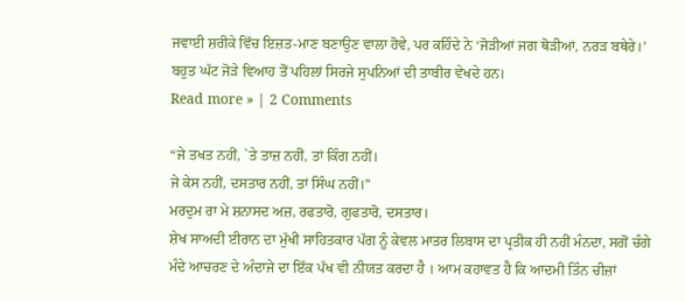ਜਵਾਈ ਸ਼ਰੀਕੇ ਵਿੱਚ ਇਜ਼ਤ-ਮਾਣ ਬਣਾਉਣ ਵਾਲਾ ਹੋਵੇ, ਪਰ ਕਹਿੰਦੇ ਨੇ ‘ਜੋੜੀਆਂ ਜਗ ਥੋੜੀਆਂ, ਨਰੜ ਬਥੇਰੇ।’ ਬਹੁਤ ਘੱਟ ਜੋੜੇ ਵਿਆਹ ਤੋਂ ਪਹਿਲਾਂ ਸਿਰਜੇ ਸੁਪਨਿਆਂ ਦੀ ਤਾਬੀਰ ਵੇਖਦੇ ਹਨ।
Read more » | 2 Comments

“ਜੇ ਤਖਤ ਨਹੀਂ, `ਤੇ ਤਾਜ਼ ਨਹੀਂ, ਤਾਂ ਕਿੰਗ ਨਹੀਂ।
ਜੇ ਕੇਸ ਨਹੀਂ, ਦਸਤਾਰ ਨਹੀਂ, ਤਾਂ ਸਿੰਘ ਨਹੀਂ।”
ਮਰਦੁਮ ਰਾ ਮੇ ਸ਼ਨਾਸਦ ਅਜ਼, ਰਫਤਾਰੋ, ਗੁਫਤਾਰੋ, ਦਸਤਾਰ।
ਸ਼ੇਖ ਸਾਅਦੀ ਈਰਾਨ ਦਾ ਮੁੱਖੀ ਸਾਹਿਤਕਾਰ ਪੱਗ ਨੂੰ ਕੇਵਲ ਮਾਤਰ ਲਿਬਾਸ ਦਾ ਪ੍ਰਤੀਕ ਹੀ ਨਹੀਂ ਮੰਨਦਾ, ਸਗੋਂ ਚੰਗੇ ਮੰਦੇ ਆਚਰਣ ਦੇ ਅੰਦਾਜੇ ਦਾ ਇੱਕ ਪੱਖ ਵੀ ਨੀਯਤ ਕਰਦਾ ਹੈ । ਆਮ ਕਹਾਵਤ ਹੈ ਕਿ ਆਦਮੀ ਤਿੰਨ ਚੀਜ਼ਾਂ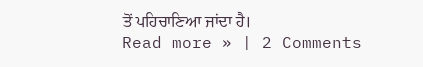ਤੋਂ ਪਹਿਚਾਣਿਆ ਜਾਂਦਾ ਹੈ।
Read more » | 2 Comments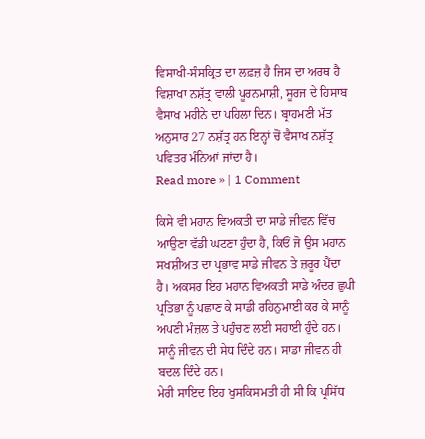ਵਿਸਾਖੀ-ਸੰਸਕ੍ਰਿਤ ਦਾ ਲਫ਼ਜ਼ ਹੈ ਜਿਸ ਦਾ ਅਰਥ ਹੈ ਵਿਸ਼ਾਖਾ ਨਸ਼ੱਤ੍ਰ ਵਾਲੀ ਪੂਰਨਮਾਸ਼ੀ, ਸੂਰਜ ਦੇ ਹਿਸਾਬ ਵੈਸਾਖ ਮਹੀਨੇ ਦਾ ਪਹਿਲਾ ਦਿਨ। ਬ੍ਰਾਹਮਣੀ ਮੱਤ ਅਨੁਸਾਰ 27 ਨਸ਼ੱਤ੍ਰ ਹਨ ਇਨ੍ਹਾਂ ਚੋਂ ਵੈਸਾਖ ਨਸ਼ੱਤ੍ਰ ਪਵਿਤਰ ਮੰਨਿਆਂ ਜਾਂਦਾ ਹੈ।
Read more » | 1 Comment

ਕਿਸੇ ਵੀ ਮਹਾਨ ਵਿਅਕਤੀ ਦਾ ਸਾਡੇ ਜੀਵਨ ਵਿੱਚ ਆਉਣਾ ਵੱਡੀ ਘਟਣਾ ਹੁੰਦਾ ਹੈ, ਕਿਓਂ ਜੋ ਉਸ ਮਹਾਨ ਸਖਸ਼ੀਅਤ ਦਾ ਪ੍ਰਭਾਵ ਸਾਡੇ ਜੀਵਨ ਤੇ ਜ਼ਰੂਰ ਪੈਂਦਾ ਹੈ। ਅਕਸਰ ਇਹ ਮਹਾਨ ਵਿਅਕਤੀ ਸਾਡੇ ਅੰਦਰ ਛੁਪੀ ਪ੍ਰਤਿਭਾ ਨੂੰ ਪਛਾਣ ਕੇ ਸਾਡੀ ਰਹਿਨੁਮਾਈ ਕਰ ਕੇ ਸਾਨੂੰ ਅਪਣੀ ਮੰਜ਼ਲ ਤੇ ਪਹੁੰਚਣ ਲਈ ਸਹਾਈ ਹੁੰਦੇ ਹਨ। ਸਾਨੂੰ ਜੀਵਨ ਦੀ ਸੇਧ ਦਿੰਦੇ ਹਨ। ਸਾਡਾ ਜੀਵਨ ਹੀ ਬਦਲ ਦਿੰਦੇ ਹਨ।
ਮੇਰੀ ਸਾਇਦ ਇਹ ਖੁਸਕਿਸਮਤੀ ਹੀ ਸੀ ਕਿ ਪ੍ਰਸਿੱਧ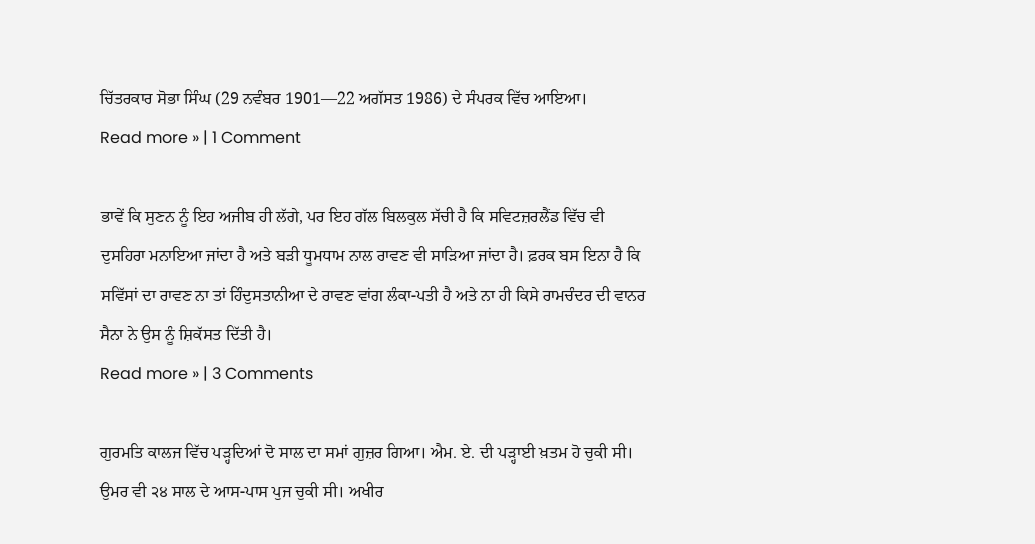ਚਿੱਤਰਕਾਰ ਸੋਭਾ ਸਿੰਘ (29 ਨਵੰਬਰ 1901—22 ਅਗੱਸਤ 1986) ਦੇ ਸੰਪਰਕ ਵਿੱਚ ਆਇਆ।
Read more » | 1 Comment

ਭਾਵੇਂ ਕਿ ਸੁਣਨ ਨੂੰ ਇਹ ਅਜੀਬ ਹੀ ਲੱਗੇ, ਪਰ ਇਹ ਗੱਲ ਬਿਲਕੁਲ ਸੱਚੀ ਹੈ ਕਿ ਸਵਿਟਜ਼ਰਲੈਂਡ ਵਿੱਚ ਵੀ ਦੁਸਹਿਰਾ ਮਨਾਇਆ ਜਾਂਦਾ ਹੈ ਅਤੇ ਬੜੀ ਧੂਮਧਾਮ ਨਾਲ ਰਾਵਣ ਵੀ ਸਾੜਿਆ ਜਾਂਦਾ ਹੈ। ਫ਼ਰਕ ਬਸ ਇਨਾ ਹੈ ਕਿ ਸਵਿੱਸਾਂ ਦਾ ਰਾਵਣ ਨਾ ਤਾਂ ਹਿੰਦੁਸਤਾਨੀਆ ਦੇ ਰਾਵਣ ਵਾਂਗ ਲੰਕਾ-ਪਤੀ ਹੈ ਅਤੇ ਨਾ ਹੀ ਕਿਸੇ ਰਾਮਚੰਦਰ ਦੀ ਵਾਨਰ ਸੈਨਾ ਨੇ ਉਸ ਨੂੰ ਸ਼ਿਕੱਸਤ ਦਿੱਤੀ ਹੈ।
Read more » | 3 Comments

ਗੁਰਮਤਿ ਕਾਲਜ ਵਿੱਚ ਪੜ੍ਹਦਿਆਂ ਦੋ ਸਾਲ ਦਾ ਸਮਾਂ ਗੁਜ਼ਰ ਗਿਆ। ਐਮ. ਏ. ਦੀ ਪੜ੍ਹਾਈ ਖ਼ਤਮ ਹੋ ਚੁਕੀ ਸੀ। ਉਮਰ ਵੀ ੨੪ ਸਾਲ ਦੇ ਆਸ-ਪਾਸ ਪੁਜ ਚੁਕੀ ਸੀ। ਅਖੀਰ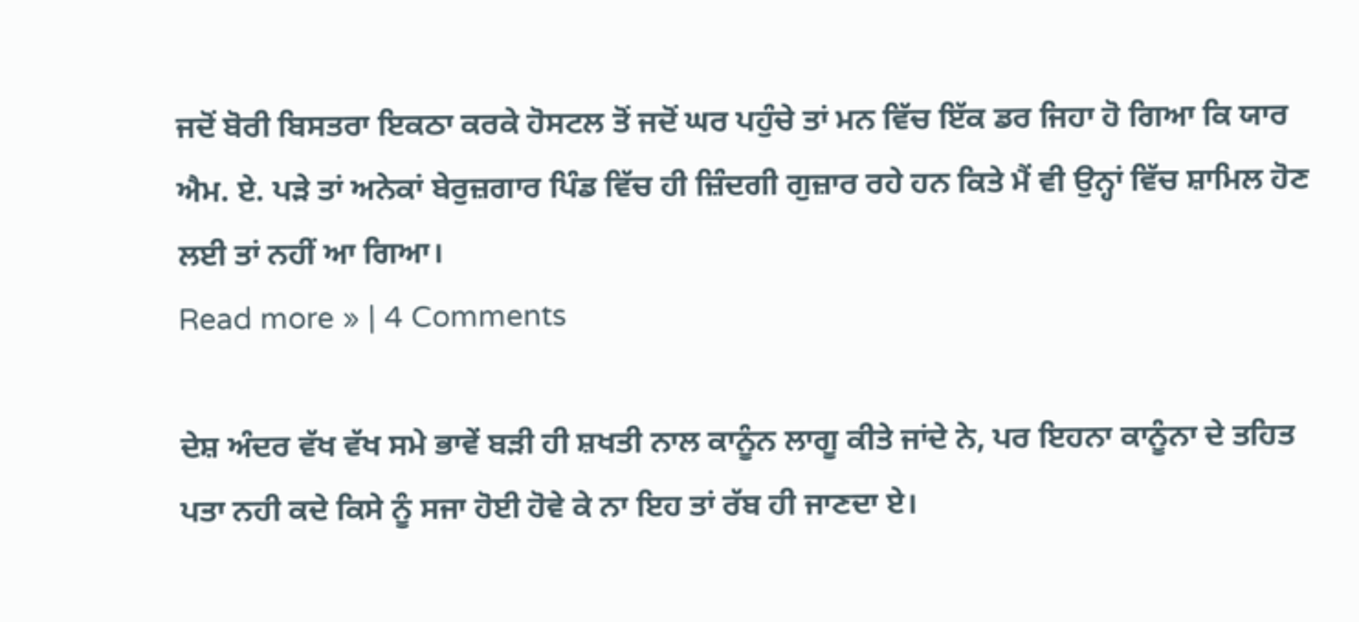ਜਦੋਂ ਬੋਰੀ ਬਿਸਤਰਾ ਇਕਠਾ ਕਰਕੇ ਹੋਸਟਲ ਤੋਂ ਜਦੋਂ ਘਰ ਪਹੁੰਚੇ ਤਾਂ ਮਨ ਵਿੱਚ ਇੱਕ ਡਰ ਜਿਹਾ ਹੋ ਗਿਆ ਕਿ ਯਾਰ ਐਮ. ਏ. ਪੜੇ ਤਾਂ ਅਨੇਕਾਂ ਬੇਰੁਜ਼ਗਾਰ ਪਿੰਡ ਵਿੱਚ ਹੀ ਜ਼ਿੰਦਗੀ ਗੁਜ਼ਾਰ ਰਹੇ ਹਨ ਕਿਤੇ ਮੈਂ ਵੀ ਉਨ੍ਹਾਂ ਵਿੱਚ ਸ਼ਾਮਿਲ ਹੋਣ ਲਈ ਤਾਂ ਨਹੀਂ ਆ ਗਿਆ।
Read more » | 4 Comments

ਦੇਸ਼ ਅੰਦਰ ਵੱਖ ਵੱਖ ਸਮੇ ਭਾਵੇਂ ਬੜੀ ਹੀ ਸ਼ਖਤੀ ਨਾਲ ਕਾਨੂੰਨ ਲਾਗੂ ਕੀਤੇ ਜਾਂਦੇ ਨੇ, ਪਰ ਇਹਨਾ ਕਾਨੂੰਨਾ ਦੇ ਤਹਿਤ ਪਤਾ ਨਹੀ ਕਦੇ ਕਿਸੇ ਨੂੰ ਸਜਾ ਹੋਈ ਹੋਵੇ ਕੇ ਨਾ ਇਹ ਤਾਂ ਰੱਬ ਹੀ ਜਾਣਦਾ ਏ।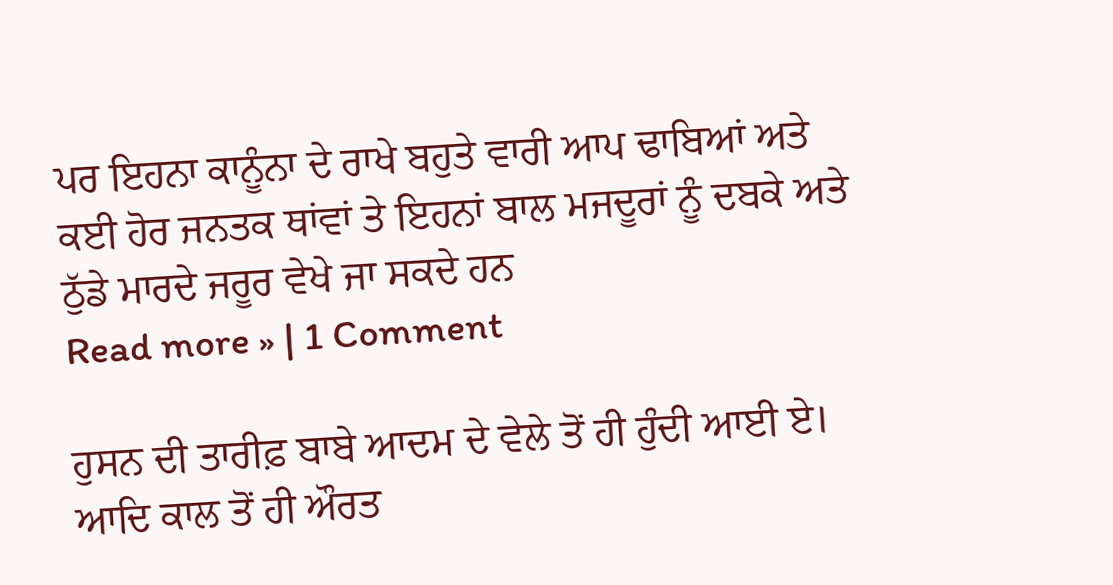ਪਰ ਇਹਨਾ ਕਾਨੂੰਨਾ ਦੇ ਰਾਖੇ ਬਹੁਤੇ ਵਾਰੀ ਆਪ ਢਾਬਿਆਂ ਅਤੇ ਕਈ ਹੋਰ ਜਨਤਕ ਥਾਂਵਾਂ ਤੇ ਇਹਨਾਂ ਬਾਲ ਮਜਦੂਰਾਂ ਨੂੰ ਦਬਕੇ ਅਤੇ ਠੁੱਡੇ ਮਾਰਦੇ ਜਰੂਰ ਵੇਖੇ ਜਾ ਸਕਦੇ ਹਨ
Read more » | 1 Comment

ਹੁਸਨ ਦੀ ਤਾਰੀਫ਼ ਬਾਬੇ ਆਦਮ ਦੇ ਵੇਲੇ ਤੋਂ ਹੀ ਹੁੰਦੀ ਆਈ ਏ। ਆਦਿ ਕਾਲ ਤੋਂ ਹੀ ਔਰਤ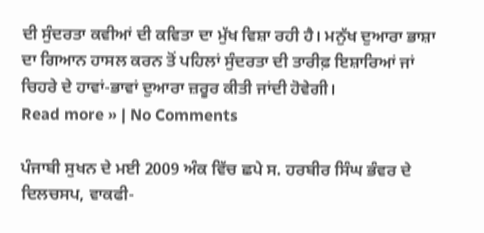ਦੀ ਸੁੰਦਰਤਾ ਕਵੀਆਂ ਦੀ ਕਵਿਤਾ ਦਾ ਮੁੱਖ ਵਿਸ਼ਾ ਰਹੀ ਹੈ। ਮਨੁੱਖ ਦੁਆਰਾ ਭਾਸ਼ਾ ਦਾ ਗਿਆਨ ਹਾਸਲ ਕਰਨ ਤੋਂ ਪਹਿਲਾਂ ਸੁੰਦਰਤਾ ਦੀ ਤਾਰੀਫ਼ ਇਸ਼ਾਰਿਆਂ ਜਾਂ ਚਿਹਰੇ ਦੇ ਹਾਵਾਂ-ਭਾਵਾਂ ਦੁਆਰਾ ਜ਼ਰੂਰ ਕੀਤੀ ਜਾਂਦੀ ਹੋਵੇਗੀ।
Read more » | No Comments

ਪੰਜਾਬੀ ਸੁਖਨ ਦੇ ਮਈ 2009 ਅੰਕ ਵਿੱਚ ਛਪੇ ਸ. ਹਰਬੀਰ ਸਿੰਘ ਭੰਵਰ ਦੇ ਦਿਲਚਸਪ, ਵਾਕਫੀ-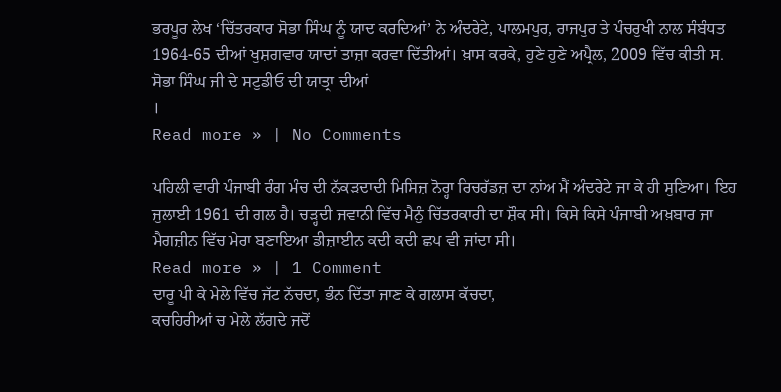ਭਰਪੂਰ ਲੇਖ ‘ਚਿੱਤਰਕਾਰ ਸੋਭਾ ਸਿੰਘ ਨੂੰ ਯਾਦ ਕਰਦਿਆਂ’ ਨੇ ਅੰਦਰੇਟੇ, ਪਾਲਮਪੁਰ, ਰਾਜਪੁਰ ਤੇ ਪੰਚਰੁਖੀ ਨਾਲ ਸੰਬੰਧਤ 1964-65 ਦੀਆਂ ਖੁਸ਼ਗਵਾਰ ਯਾਦਾਂ ਤਾਜ਼ਾ ਕਰਵਾ ਦਿੱਤੀਆਂ। ਖ਼ਾਸ ਕਰਕੇ, ਹੁਣੇ ਹੁਣੇ ਅਪ੍ਰੈਲ, 2009 ਵਿੱਚ ਕੀਤੀ ਸ. ਸੋਭਾ ਸਿੰਘ ਜੀ ਦੇ ਸਟੁਡੀਓ ਦੀ ਯਾਤ੍ਰਾ ਦੀਆਂ
।
Read more » | No Comments

ਪਹਿਲੀ ਵਾਰੀ ਪੰਜਾਬੀ ਰੰਗ ਮੰਚ ਦੀ ਨੱਕੜਦਾਦੀ ਮਿਸਿਜ਼ ਨੋਰ੍ਹਾ ਰਿਚਰੱਡਜ਼ ਦਾ ਨਾਂਅ ਮੈਂ ਅੰਦਰੇਟੇ ਜਾ ਕੇ ਹੀ ਸੁਣਿਆ। ਇਹ ਜੁਲਾਈ 1961 ਦੀ ਗਲ ਹੈ। ਚੜ੍ਹਦੀ ਜਵਾਨੀ ਵਿੱਚ ਮੈਨੁੰ ਚਿੱਤਰਕਾਰੀ ਦਾ ਸ਼ੌਕ ਸੀ। ਕਿਸੇ ਕਿਸੇ ਪੰਜਾਬੀ ਅਖ਼ਬਾਰ ਜਾ ਮੈਗਜ਼ੀਨ ਵਿੱਚ ਮੇਰਾ ਬਣਾਇਆ ਡੀਜ਼ਾਈਨ ਕਦੀ ਕਦੀ ਛਪ ਵੀ ਜਾਂਦਾ ਸੀ।
Read more » | 1 Comment
ਦਾਰੂ ਪੀ ਕੇ ਮੇਲੇ ਵਿੱਚ ਜੱਟ ਨੱਚਦਾ, ਭੰਨ ਦਿੱਤਾ ਜਾਣ ਕੇ ਗਲਾਸ ਕੱਚਦਾ,
ਕਚਹਿਰੀਆਂ ਚ ਮੇਲੇ ਲੱਗਦੇ ਜਦੋਂ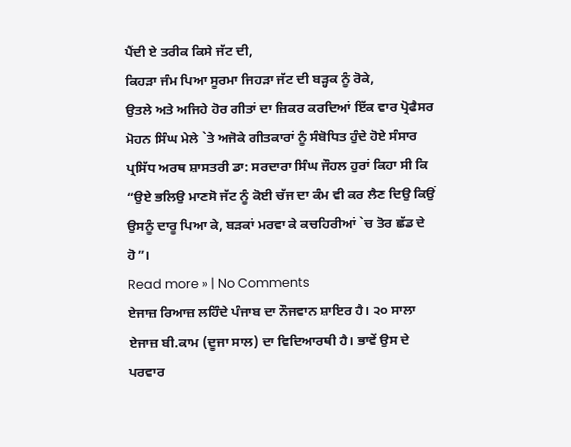ਪੈਂਦੀ ਏ ਤਰੀਕ ਕਿਸੇ ਜੱਟ ਦੀ,
ਕਿਹੜਾ ਜੰਮ ਪਿਆ ਸੂਰਮਾ ਜਿਹੜਾ ਜੱਟ ਦੀ ਬੜ੍ਹਕ ਨੂੰ ਰੋਕੇ,
ਉਤਲੇ ਅਤੇ ਅਜਿਹੇ ਹੋਰ ਗੀਤਾਂ ਦਾ ਜ਼ਿਕਰ ਕਰਦਿਆਂ ਇੱਕ ਵਾਰ ਪ੍ਰੋਫੈਸਰ ਮੋਹਨ ਸਿੰਘ ਮੇਲੇ `ਤੇ ਅਜੋਕੇ ਗੀਤਕਾਰਾਂ ਨੂੰ ਸੰਬੋਧਿਤ ਹੁੰਦੇ ਹੋਏ ਸੰਸਾਰ ਪ੍ਰਸਿੱਧ ਅਰਥ ਸ਼ਾਸਤਰੀ ਡਾ: ਸਰਦਾਰਾ ਸਿੰਘ ਜੌਹਲ ਹੁਰਾਂ ਕਿਹਾ ਸੀ ਕਿ “ਉਏ ਭਲਿਉ ਮਾਣਸੋ ਜੱਟ ਨੂੰ ਕੋਈ ਚੱਜ ਦਾ ਕੰਮ ਵੀ ਕਰ ਲੈਣ ਦਿਉ ਕਿਉਂ ਉਸਨੂੰ ਦਾਰੂ ਪਿਆ ਕੇ, ਬੜਕਾਂ ਮਰਵਾ ਕੇ ਕਚਹਿਰੀਆਂ `ਚ ਤੋਰ ਛੱਡ ਦੇ ਹੋ”।
Read more » | No Comments
ਏਜਾਜ਼ ਰਿਆਜ਼ ਲਹਿੰਦੇ ਪੰਜਾਬ ਦਾ ਨੌਜਵਾਨ ਸ਼ਾਇਰ ਹੈ। ੨੦ ਸਾਲਾ ਏਜਾਜ਼ ਬੀ.ਕਾਮ (ਦੂਜਾ ਸਾਲ) ਦਾ ਵਿਦਿਆਰਥੀ ਹੈ। ਭਾਵੇਂ ਉਸ ਦੇ ਪਰਵਾਰ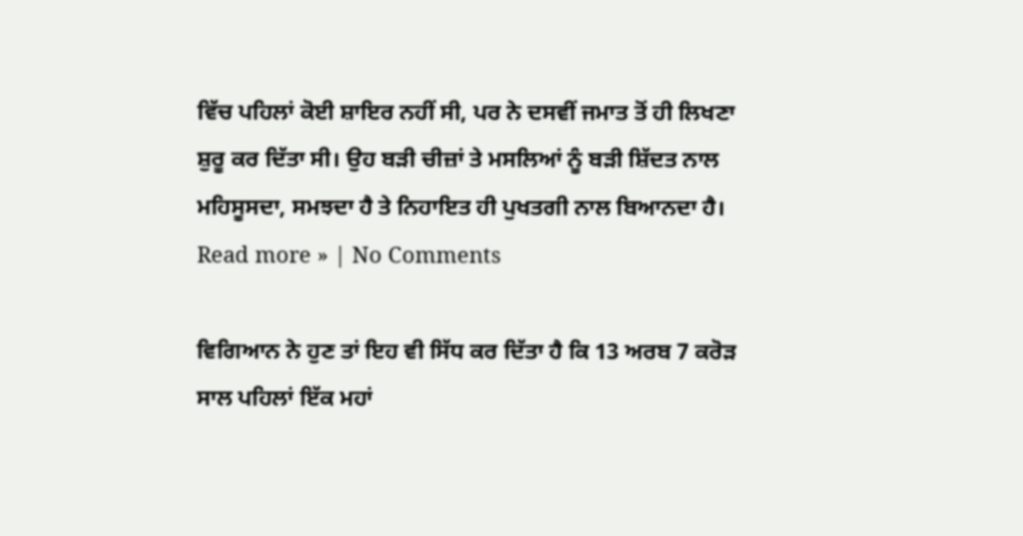ਵਿੱਚ ਪਹਿਲਾਂ ਕੋਈ ਸ਼ਾਇਰ ਨਹੀਂ ਸੀ, ਪਰ ਨੇ ਦਸਵੀਂ ਜਮਾਤ ਤੋਂ ਹੀ ਲਿਖਣਾ ਸ਼ੁਰੂ ਕਰ ਦਿੱਤਾ ਸੀ। ਉਹ ਬੜੀ ਚੀਜ਼ਾਂ ਤੇ ਮਸਲਿਆਂ ਨੂੰ ਬੜੀ ਸ਼ਿੱਦਤ ਨਾਲ ਮਹਿਸੂਸਦਾ, ਸਮਝਦਾ ਹੈ ਤੇ ਨਿਹਾਇਤ ਹੀ ਪੁਖਤਗੀ ਨਾਲ ਬਿਆਨਦਾ ਹੈ।
Read more » | No Comments

ਵਿਗਿਆਨ ਨੇ ਹੁਣ ਤਾਂ ਇਹ ਵੀ ਸਿੱਧ ਕਰ ਦਿੱਤਾ ਹੈ ਕਿ 13 ਅਰਬ 7 ਕਰੋੜ ਸਾਲ ਪਹਿਲਾਂ ਇੱਕ ਮਹਾਂ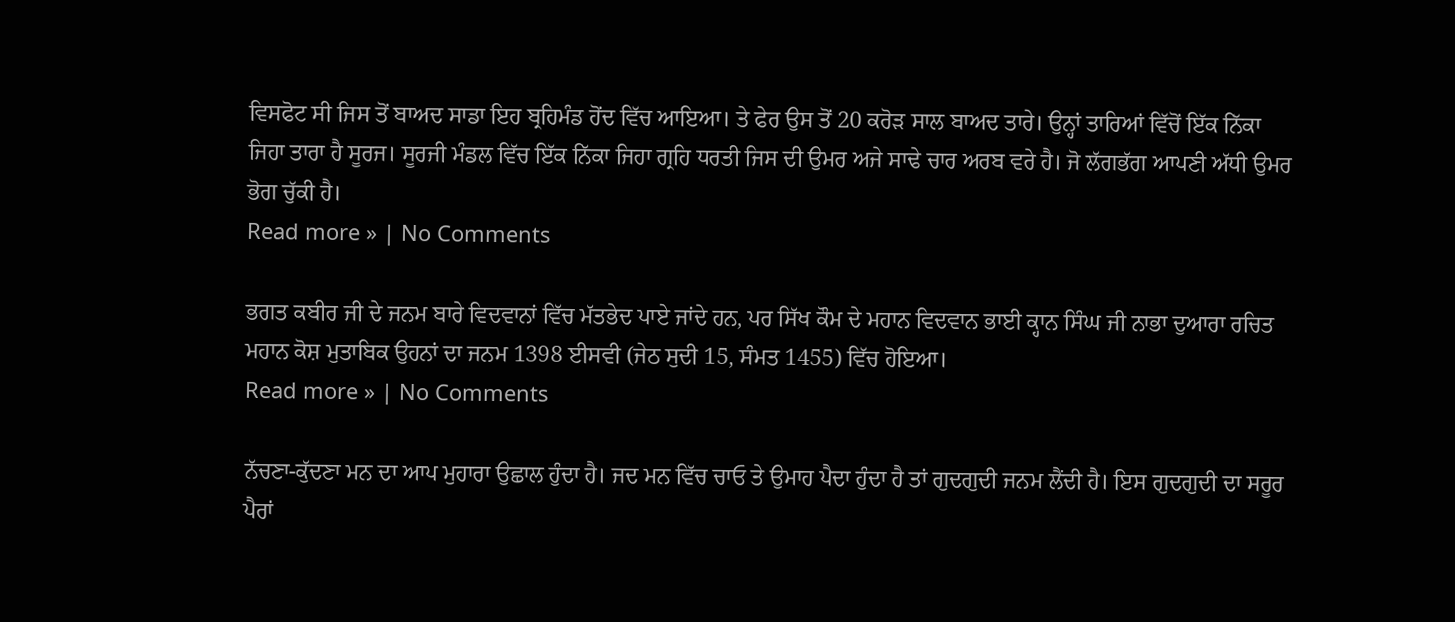ਵਿਸਫੋਟ ਸੀ ਜਿਸ ਤੋਂ ਬਾਅਦ ਸਾਡਾ ਇਹ ਬ੍ਰਹਿਮੰਡ ਹੋਂਦ ਵਿੱਚ ਆਇਆ। ਤੇ ਫੇਰ ਉਸ ਤੋਂ 20 ਕਰੋੜ ਸਾਲ ਬਾਅਦ ਤਾਰੇ। ਉਨ੍ਹਾਂ ਤਾਰਿਆਂ ਵਿੱਚੋਂ ਇੱਕ ਨਿੱਕਾ ਜਿਹਾ ਤਾਰਾ ਹੈ ਸੂਰਜ। ਸੂਰਜੀ ਮੰਡਲ ਵਿੱਚ ਇੱਕ ਨਿੱਕਾ ਜਿਹਾ ਗ੍ਰਹਿ ਧਰਤੀ ਜਿਸ ਦੀ ਉਮਰ ਅਜੇ ਸਾਢੇ ਚਾਰ ਅਰਬ ਵਰੇ ਹੈ। ਜੋ ਲੱਗਭੱਗ ਆਪਣੀ ਅੱਧੀ ਉਮਰ ਭੋਗ ਚੁੱਕੀ ਹੈ।
Read more » | No Comments

ਭਗਤ ਕਬੀਰ ਜੀ ਦੇ ਜਨਮ ਬਾਰੇ ਵਿਦਵਾਨਾਂ ਵਿੱਚ ਮੱਤਭੇਦ ਪਾਏ ਜਾਂਦੇ ਹਨ, ਪਰ ਸਿੱਖ ਕੌਮ ਦੇ ਮਹਾਨ ਵਿਦਵਾਨ ਭਾਈ ਕ੍ਹਾਨ ਸਿੰਘ ਜੀ ਨਾਭਾ ਦੁਆਰਾ ਰਚਿਤ ਮਹਾਨ ਕੋਸ਼ ਮੁਤਾਬਿਕ ਉਹਨਾਂ ਦਾ ਜਨਮ 1398 ਈਸਵੀ (ਜੇਠ ਸੁਦੀ 15, ਸੰਮਤ 1455) ਵਿੱਚ ਹੋਇਆ।
Read more » | No Comments

ਨੱਚਣਾ-ਕੁੱਦਣਾ ਮਨ ਦਾ ਆਪ ਮੁਹਾਰਾ ਉਛਾਲ ਹੁੰਦਾ ਹੈ। ਜਦ ਮਨ ਵਿੱਚ ਚਾਓ ਤੇ ਉਮਾਹ ਪੈਦਾ ਹੁੰਦਾ ਹੈ ਤਾਂ ਗੁਦਗੁਦੀ ਜਨਮ ਲੈਂਦੀ ਹੈ। ਇਸ ਗੁਦਗੁਦੀ ਦਾ ਸਰੂਰ ਪੈਰਾਂ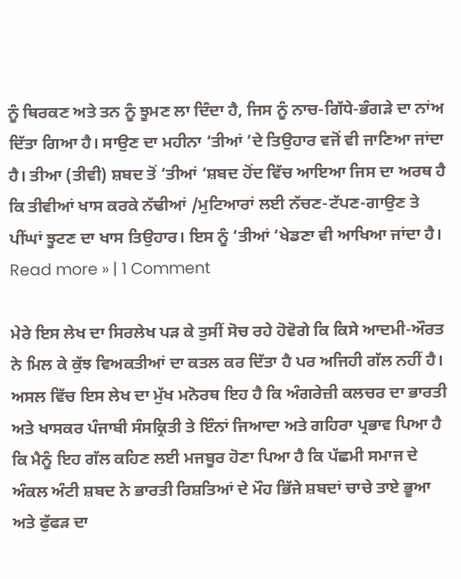ਨੂੰ ਥਿਰਕਣ ਅਤੇ ਤਨ ਨੂੰ ਝੂਮਣ ਲਾ ਦਿੰਦਾ ਹੈ, ਜਿਸ ਨੂੰ ਨਾਚ-ਗਿੱਧੇ-ਭੰਗੜੇ ਦਾ ਨਾਂਅ ਦਿੱਤਾ ਗਿਆ ਹੈ। ਸਾਉਣ ਦਾ ਮਹੀਨਾ ‘ਤੀਆਂ ‘ਦੇ ਤਿਉਹਾਰ ਵਜੋਂ ਵੀ ਜਾਣਿਆ ਜਾਂਦਾ ਹੈ। ਤੀਆ (ਤੀਵੀ) ਸ਼ਬਦ ਤੋਂ ‘ਤੀਆਂ ‘ਸ਼ਬਦ ਹੋਂਦ ਵਿੱਚ ਆਇਆ ਜਿਸ ਦਾ ਅਰਥ ਹੈ ਕਿ ਤੀਵੀਆਂ ਖਾਸ ਕਰਕੇ ਨੱਢੀਆਂ /ਮੁਟਿਆਰਾਂ ਲਈ ਨੱਚਣ-ਟੱਪਣ-ਗਾਉਣ ਤੇ ਪੀਂਘਾਂ ਝੂਟਣ ਦਾ ਖਾਸ ਤਿਉਹਾਰ। ਇਸ ਨੂੰ ‘ਤੀਆਂ ‘ਖੇਡਣਾ ਵੀ ਆਖਿਆ ਜਾਂਦਾ ਹੈ।
Read more » | 1 Comment

ਮੇਰੇ ਇਸ ਲੇਖ ਦਾ ਸਿਰਲੇਖ ਪੜ ਕੇ ਤੁਸੀਂ ਸੋਚ ਰਹੇ ਹੋਵੋਗੇ ਕਿ ਕਿਸੇ ਆਦਮੀ-ਔਰਤ ਨੇ ਮਿਲ ਕੇ ਕੁੱਝ ਵਿਅਕਤੀਆਂ ਦਾ ਕਤਲ ਕਰ ਦਿੱਤਾ ਹੈ ਪਰ ਅਜਿਹੀ ਗੱਲ ਨਹੀਂ ਹੈ। ਅਸਲ ਵਿੱਚ ਇਸ ਲੇਖ ਦਾ ਮੁੱਖ ਮਨੋਰਥ ਇਹ ਹੈ ਕਿ ਅੰਗਰੇਜ਼ੀ ਕਲਚਰ ਦਾ ਭਾਰਤੀ ਅਤੇ ਖਾਸਕਰ ਪੰਜਾਬੀ ਸੰਸਕ੍ਰਿਤੀ ਤੇ ਇੰਨਾਂ ਜਿਆਦਾ ਅਤੇ ਗਹਿਰਾ ਪ੍ਰਭਾਵ ਪਿਆ ਹੈ ਕਿ ਮੈਨੂੰ ਇਹ ਗੱਲ ਕਹਿਣ ਲਈ ਮਜਬੂਰ ਹੋਣਾ ਪਿਆ ਹੈ ਕਿ ਪੱਛਮੀ ਸਮਾਜ ਦੇ ਅੰਕਲ ਅੰਟੀ ਸ਼ਬਦ ਨੇ ਭਾਰਤੀ ਰਿਸ਼ਤਿਆਂ ਦੇ ਮੌਹ ਭਿੱਜੇ ਸ਼ਬਦਾਂ ਚਾਚੇ ਤਾਏ ਭੂਆ ਅਤੇ ਫੁੱਫੜ ਦਾ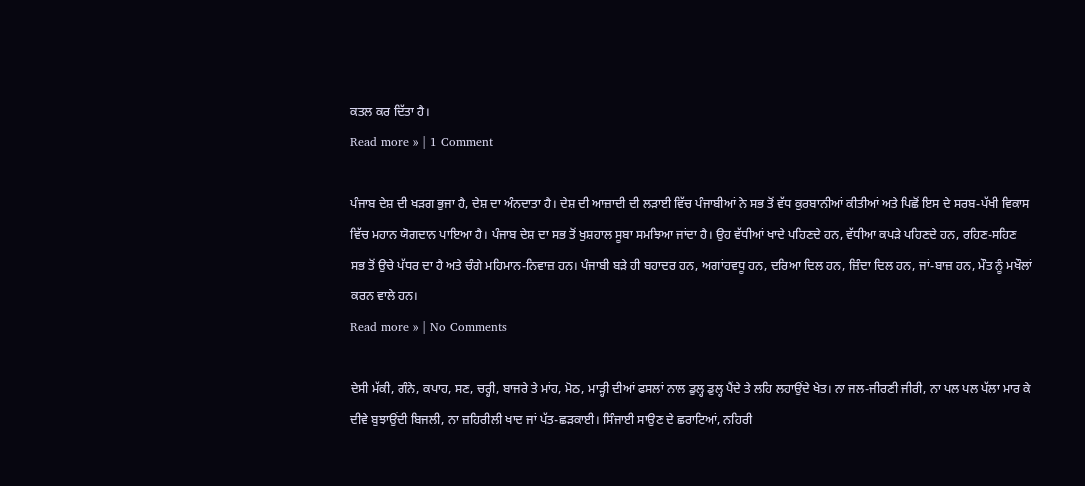ਕਤਲ ਕਰ ਦਿੱਤਾ ਹੈ।
Read more » | 1 Comment

ਪੰਜਾਬ ਦੇਸ਼ ਦੀ ਖੜਗ ਭੁਜਾ ਹੈ, ਦੇਸ਼ ਦਾ ਅੰਨਦਾਤਾ ਹੈ। ਦੇਸ਼ ਦੀ ਆਜ਼ਾਦੀ ਦੀ ਲੜਾਈ ਵਿੱਚ ਪੰਜਾਬੀਆਂ ਨੇ ਸਭ ਤੋਂ ਵੱਧ ਕੁਰਬਾਨੀਆਂ ਕੀਤੀਆਂ ਅਤੇ ਪਿਛੋਂ ਇਸ ਦੇ ਸਰਬ-ਪੱਖੀ ਵਿਕਾਸ ਵਿੱਚ ਮਹਾਨ ਯੋਗਦਾਨ ਪਾਇਆ ਹੈ। ਪੰਜਾਬ ਦੇਸ਼ ਦਾ ਸਭ ਤੋਂ ਖੁਸ਼ਹਾਲ ਸੂਬਾ ਸਮਝਿਆ ਜਾਂਦਾ ਹੈ। ਉਹ ਵੱਧੀਆਂ ਖਾਦੇ ਪਹਿਣਦੇ ਹਨ, ਵੱਧੀਆ ਕਪੜੇ ਪਹਿਣਦੇ ਹਨ, ਰਹਿਣ-ਸਹਿਣ ਸਭ ਤੋਂ ਉਚੇ ਪੱਧਰ ਦਾ ਹੈ ਅਤੇ ਚੰਗੇ ਮਹਿਮਾਨ-ਨਿਵਾਜ਼ ਹਨ। ਪੰਜਾਬੀ ਬੜੇ ਹੀ ਬਹਾਦਰ ਹਨ, ਅਗਾਂਹਵਧੂ ਹਨ, ਦਰਿਆ ਦਿਲ ਹਨ, ਜ਼ਿੰਦਾ ਦਿਲ ਹਨ, ਜਾਂ-ਬਾਜ਼ ਹਨ, ਮੌਤ ਨੂੰ ਮਖੌਲਾਂ ਕਰਨ ਵਾਲੇ ਹਨ।
Read more » | No Comments

ਦੇਸੀ ਮੱਕੀ, ਗੰਨੇ, ਕਪਾਹ, ਸਣ, ਚਰ੍ਹੀ, ਬਾਜਰੇ ਤੇ ਮਾਂਹ, ਮੋਠ, ਮਾੜ੍ਹੀ ਦੀਆਂ ਫਸਲਾਂ ਨਾਲ ਡੁਲ੍ਹ ਡੁਲ੍ਹ ਪੈਂਦੇ ਤੇ ਲਹਿ ਲਹਾਉਂਦੇ ਖੇਤ। ਨਾ ਜਲ-ਜੀਰਣੀ ਜੀਰੀ, ਨਾ ਪਲ ਪਲ ਪੱਲਾ ਮਾਰ ਕੇ ਦੀਵੇ ਬੁਝਾਉਂਦੀ ਬਿਜਲੀ, ਨਾ ਜ਼ਹਿਰੀਲੀ ਖਾਦ ਜਾਂ ਪੱਤ-ਛੜਕਾਈ। ਸਿੰਜਾਈ ਸਾਉਣ ਦੇ ਛਰਾਟਿਆਂ, ਨਹਿਰੀ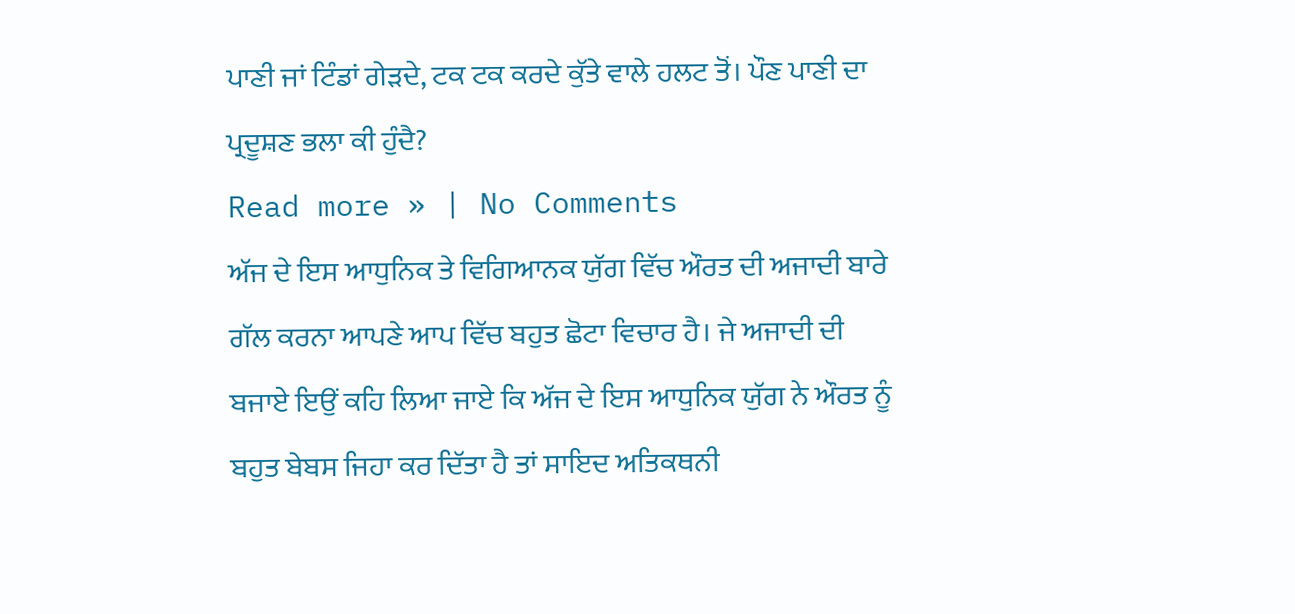ਪਾਣੀ ਜਾਂ ਟਿੰਡਾਂ ਗੇੜਦੇ, ਟਕ ਟਕ ਕਰਦੇ ਕੁੱਤੇ ਵਾਲੇ ਹਲਟ ਤੋਂ। ਪੌਣ ਪਾਣੀ ਦਾ ਪ੍ਰਦੂਸ਼ਣ ਭਲਾ ਕੀ ਹੁੰਦੈ?
Read more » | No Comments
ਅੱਜ ਦੇ ਇਸ ਆਧੁਨਿਕ ਤੇ ਵਿਗਿਆਨਕ ਯੁੱਗ ਵਿੱਚ ਔਰਤ ਦੀ ਅਜਾਦੀ ਬਾਰੇ ਗੱਲ ਕਰਨਾ ਆਪਣੇ ਆਪ ਵਿੱਚ ਬਹੁਤ ਛੋਟਾ ਵਿਚਾਰ ਹੈ। ਜੇ ਅਜਾਦੀ ਦੀ ਬਜਾਏ ਇਉਂ ਕਹਿ ਲਿਆ ਜਾਏ ਕਿ ਅੱਜ ਦੇ ਇਸ ਆਧੁਨਿਕ ਯੁੱਗ ਨੇ ਔਰਤ ਨੂੰ ਬਹੁਤ ਬੇਬਸ ਜਿਹਾ ਕਰ ਦਿੱਤਾ ਹੈ ਤਾਂ ਸਾਇਦ ਅਤਿਕਥਨੀ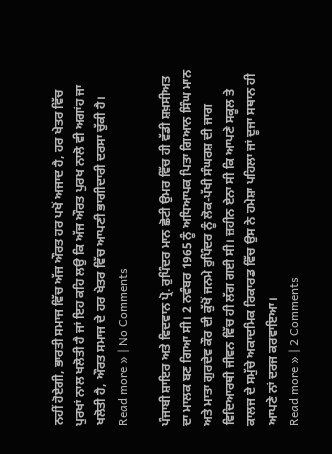ਨਹੀਂ ਹੋਏਗੀ, ਭਾਰਤੀ ਸਮਾਜ ਵਿੱਚ ਅੱਜ ਔਰਤ ਹਰ ਪਖੋਂ ਅਜਾਦ ਹੈ, ਹਰ ਖੇਤਰ ਵਿੱਚ ਪੁਰਖਾਂ ਨਾਲ ਖਲੋਤੀ ਹੈ ਜਾਂ ਇਹ ਕਹਿ ਲਉ ਕਿ ਅੱਜ ਔਰਤ ਪੁਰਖ ਨਾਲੋ ਵੀ ਅਗਾਂਹ ਜਾ ਖਲੋਤੀ ਹੈ, ਔਰਤ ਸਮਾਜ ਦੇ ਹਰ ਖੇਤਰ ਵਿੱਚ ਆਪਣੀ ਭਾਗੀਦਾਰੀ ਦਰਸਾ ਚੁੱਕੀ ਹੈ।
Read more » | No Comments

ਪੰਜਾਬੀ ਸ਼ਾਇਰ ਅਤੇ ਵਿਦਵਾਨ ਪ੍ਰੋ. ਰੁਪਿੰਦਰ ਮਾਨ ਛੋਟੀ ਉਮਰ ਵਿੱਚ ਹੀ ਵੱਡੀ ਸ਼ਖ਼ਸੀਅਤ ਦਾ ਮਾਲਕ ਬਣ ਗਿਆ ਸੀ। 2 ਨਵੰਬਰ 1965 ਨੂੰ ਅਧਿਆਪਕ ਪਿਤਾ ਗਿਆਨ ਸਿੰਘ ਮਾਨ ਅਤੇ ਮਾਤਾ ਗੁਰਦੇਵ ਕੌਰ ਦੀ ਕੁੱਖੋਂ ਜਨਮੇ ਰੁਪਿੰਦਰ ਨੂੰ ਲੋਕ-ਪੱਖੀ ਸੰਘਰਸ਼ ਦੀ ਜਾਗ ਵਿਦਿਆਰਥੀ ਜੀਵਨ ਵਿੱਚ ਹੀ ਲੱਗ ਗਈ ਸੀ। ਜ਼ਹੀਨ ਏਨਾ ਸੀ ਕਿ ਆਪਣੇ ਸਕੂਲ ਤੇ ਕਾਲਜ ਦੇ ਸਮੁੱਚੇ ਅਕਾਦਮਿਕ ਰਿਕਾਰਡ ਵਿੱਚ ਉਸ ਨੇ ਹਮੇਸ਼ਾ ਪਹਿਲਾ ਜਾਂ ਦੂਜਾ ਸਥਾਨ ਹੀ ਆਪਣੇ ਨਾਂ ਦਰਜ ਕਰਵਾਇਆ।
Read more » | 2 Comments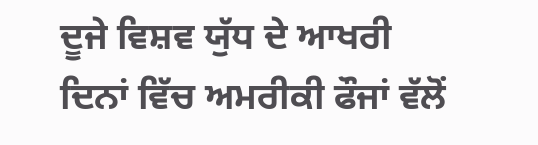ਦੂਜੇ ਵਿਸ਼ਵ ਯੁੱਧ ਦੇ ਆਖਰੀ ਦਿਨਾਂ ਵਿੱਚ ਅਮਰੀਕੀ ਫੌਜਾਂ ਵੱਲੋਂ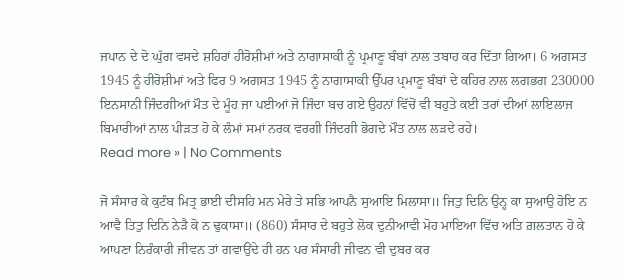ਜਪਾਨ ਦੇ ਦੋ ਘੁੱਗ ਵਸਦੇ ਸ਼ਹਿਰਾਂ ਹੀਰੋਸ਼ੀਮਾਂ ਅਤੇ ਨਾਗਾਸਾਕੀ ਨੂੰ ਪ੍ਰਮਾਣੂ ਬੰਬਾਂ ਨਾਲ ਤਬਾਹ ਕਰ ਦਿੱਤਾ ਗਿਆ। 6 ਅਗਸਤ 1945 ਨੂੰ ਹੀਰੋਸ਼ੀਮਾਂ ਅਤੇ ਫਿਰ 9 ਅਗਸਤ 1945 ਨੂੰ ਨਾਗਾਸਾਕੀ ਉੱਪਰ ਪ੍ਰਮਾਣੂ ਬੰਬਾਂ ਦੇ ਕਹਿਰ ਨਾਲ ਲਗਭਗ 230000 ਇਨਸਾਨੀ ਜਿੰਦਗੀਆਂ ਮੌਤ ਦੇ ਮੂੰਹ ਜਾ ਪਈਆਂ ਜੋ ਜਿੰਦਾ ਬਚ ਗਏ ਉਹਨਾਂ ਵਿੱਚੋਂ ਵੀ ਬਹੁਤੇ ਕਈ ਤਰਾਂ ਦੀਆਂ ਲਾਇਲਾਜ ਬਿਮਾਰੀਆਂ ਨਾਲ ਪੀੜਤ ਹੋ ਕੇ ਲੰਮਾਂ ਸਮਾਂ ਨਰਕ ਵਰਗੀ ਜਿੰਦਗੀ ਭੋਗਦੇ ਮੌਤ ਨਾਲ ਲੜਦੇ ਰਹੇ।
Read more » | No Comments

ਜੋ ਸੰਸਾਰ ਕੇ ਕੁਟੰਬ ਮਿਤ੍ਰ ਭਾਈ ਦੀਸਹਿ ਮਨ ਮੇਰੇ ਤੇ ਸਭਿ ਆਪਨੈ ਸੁਆਇ ਮਿਲਾਸਾ॥ ਜਿਤੁ ਦਿਨਿ ਉਨ੍ਹ ਕਾ ਸੁਆਉ ਹੋਇ ਨ ਆਵੈ ਤਿਤੁ ਦਿਨਿ ਨੇੜੈ ਕੋ ਨ ਢੁਕਾਸਾ॥ (860) ਸੰਸਾਰ ਦੇ ਬਹੁਤੇ ਲੋਕ ਦੁਨੀਆਵੀ ਮੋਹ ਮਾਇਆ ਵਿੱਚ ਅਤਿ ਗ਼ਲਤਾਨ ਹੋ ਕੇ ਆਪਣਾ ਨਿਰੰਕਾਰੀ ਜੀਵਨ ਤਾਂ ਗਵਾਉਂਦੇ ਹੀ ਹਨ ਪਰ ਸੰਸਾਰੀ ਜੀਵਨ ਵੀ ਦੁਬਰ ਕਰ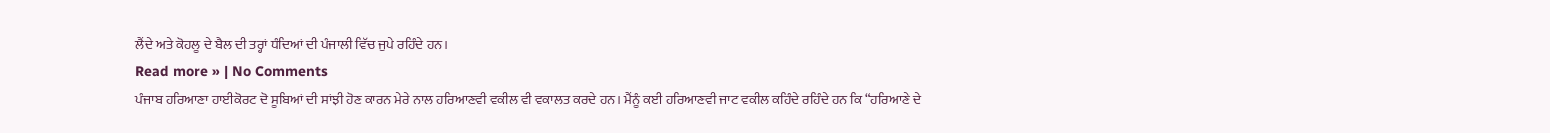ਲੈਂਦੇ ਅਤੇ ਕੋਹਲੂ ਦੇ ਬੈਲ ਦੀ ਤਰ੍ਹਾਂ ਧੰਦਿਆਂ ਦੀ ਪੰਜਾਲੀ ਵਿੱਚ ਜੁਪੇ ਰਹਿੰਦੇ ਹਨ।
Read more » | No Comments
ਪੰਜਾਬ ਹਰਿਆਣਾ ਹਾਈਕੋਰਟ ਦੋ ਸੂਬਿਆਂ ਦੀ ਸਾਂਝੀ ਹੋਣ ਕਾਰਨ ਮੇਰੇ ਨਾਲ ਹਰਿਆਣਵੀ ਵਕੀਲ ਵੀ ਵਕਾਲਤ ਕਰਦੇ ਹਨ। ਮੈਂਨੂੰ ਕਈ ਹਰਿਆਣਵੀ ਜਾਟ ਵਕੀਲ ਕਹਿੰਦੇ ਰਹਿੰਦੇ ਹਨ ਕਿ “ਹਰਿਆਣੇ ਦੇ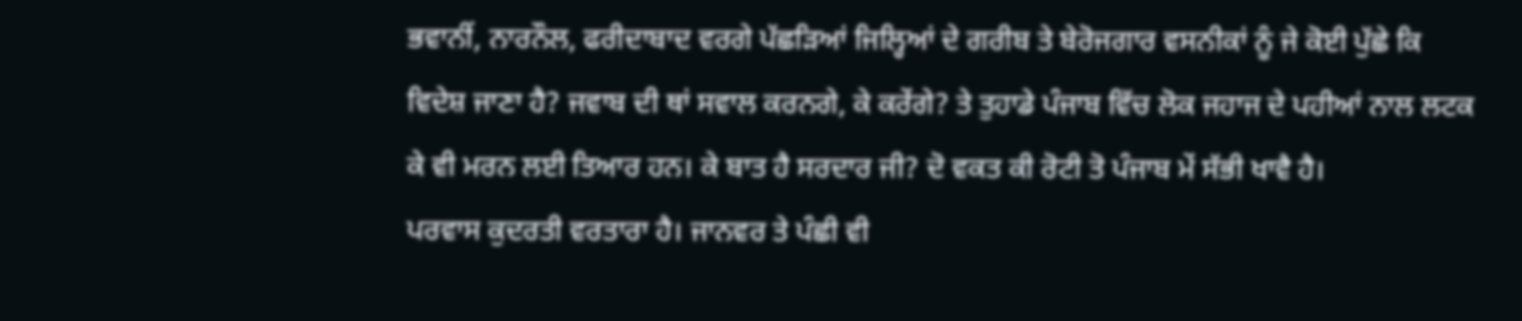ਭਵਾਨੀਂ, ਨਾਰਨੌਲ, ਫਰੀਦਾਬਾਦ ਵਰਗੇ ਪੱਛੜਿਆਂ ਜਿਲ੍ਹਿਆਂ ਦੇ ਗਰੀਬ ਤੇ ਬੇਰੋਜਗਾਰ ਵਸਨੀਕਾਂ ਨੂੰ ਜੇ ਕੋਈ ਪੁੱਛੇ ਕਿ ਵਿਦੇਸ਼ ਜਾਣਾ ਹੈ? ਜਵਾਬ ਦੀ ਥਾਂ ਸਵਾਲ ਕਰਨਗੇ, ਕੇ ਕਰੇਂਗੇ? ਤੇ ਤੁਹਾਡੇ ਪੰਜਾਬ ਵਿੱਚ ਲੋਕ ਜਹਾਜ ਦੇ ਪਹੀਆਂ ਨਾਲ ਲਟਕ ਕੇ ਵੀ ਮਰਨ ਲਈ ਤਿਆਰ ਹਨ। ਕੇ ਬਾਤ ਹੈ ਸਰਦਾਰ ਜੀ? ਦੋ ਵਕਤ ਕੀ ਰੋਟੀ ਤੋ ਪੰਜਾਬ ਮੇਂ ਸੱਭੀ ਖਾਵੈ ਹੈ।
ਪਰਵਾਸ ਕੁਦਰਤੀ ਵਰਤਾਰਾ ਹੈ। ਜਾਨਵਰ ਤੇ ਪੰਛੀ ਵੀ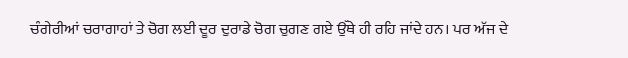ਚੰਗੇਰੀਆਂ ਚਰਾਗਾਹਾਂ ਤੇ ਚੋਗ ਲਈ ਦੂਰ ਦੁਰਾਡੇ ਚੋਗ ਚੁਗਣ ਗਏ ਉੱਥੇ ਹੀ ਰਹਿ ਜਾਂਦੇ ਹਨ। ਪਰ ਅੱਜ ਦੇ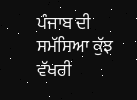ਪੰਜਾਬ ਦੀ ਸਮੱਸਿਆ ਕੁੱਝ ਵੱਖਰੀ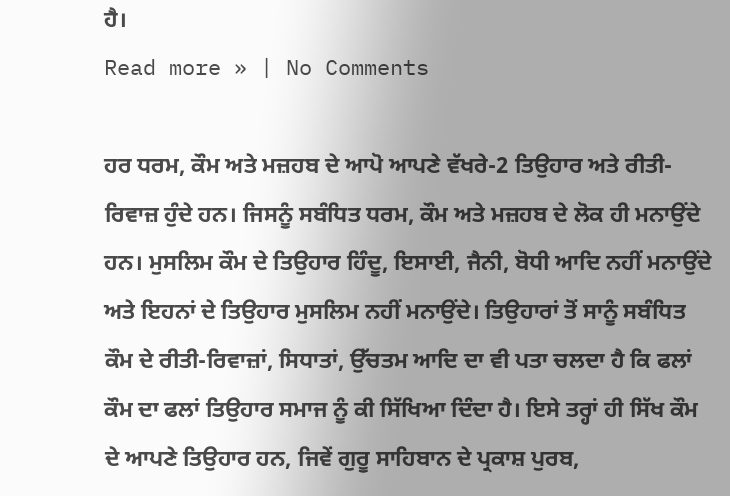ਹੈ।
Read more » | No Comments

ਹਰ ਧਰਮ, ਕੌਮ ਅਤੇ ਮਜ਼ਹਬ ਦੇ ਆਪੋ ਆਪਣੇ ਵੱਖਰੇ-2 ਤਿਉਹਾਰ ਅਤੇ ਰੀਤੀ-ਰਿਵਾਜ਼ ਹੁੰਦੇ ਹਨ। ਜਿਸਨੂੰ ਸਬੰਧਿਤ ਧਰਮ, ਕੌਮ ਅਤੇ ਮਜ਼ਹਬ ਦੇ ਲੋਕ ਹੀ ਮਨਾਉਂਦੇ ਹਨ। ਮੁਸਲਿਮ ਕੌਮ ਦੇ ਤਿਉਹਾਰ ਹਿੰਦੂ, ਇਸਾਈ, ਜੈਨੀ, ਬੋਧੀ ਆਦਿ ਨਹੀਂ ਮਨਾਉਂਦੇ ਅਤੇ ਇਹਨਾਂ ਦੇ ਤਿਉਹਾਰ ਮੁਸਲਿਮ ਨਹੀਂ ਮਨਾਉਂਦੇ। ਤਿਉਹਾਰਾਂ ਤੋਂ ਸਾਨੂੰ ਸਬੰਧਿਤ ਕੌਮ ਦੇ ਰੀਤੀ-ਰਿਵਾਜ਼ਾਂ, ਸਿਧਾਤਾਂ, ਉੱਚਤਮ ਆਦਿ ਦਾ ਵੀ ਪਤਾ ਚਲਦਾ ਹੈ ਕਿ ਫਲਾਂ ਕੌਮ ਦਾ ਫਲਾਂ ਤਿਉਹਾਰ ਸਮਾਜ ਨੂੰ ਕੀ ਸਿੱਖਿਆ ਦਿੰਦਾ ਹੈ। ਇਸੇ ਤਰ੍ਹਾਂ ਹੀ ਸਿੱਖ ਕੌਮ ਦੇ ਆਪਣੇ ਤਿਉਹਾਰ ਹਨ, ਜਿਵੇਂ ਗੁਰੂ ਸਾਹਿਬਾਨ ਦੇ ਪ੍ਰਕਾਸ਼ ਪੁਰਬ,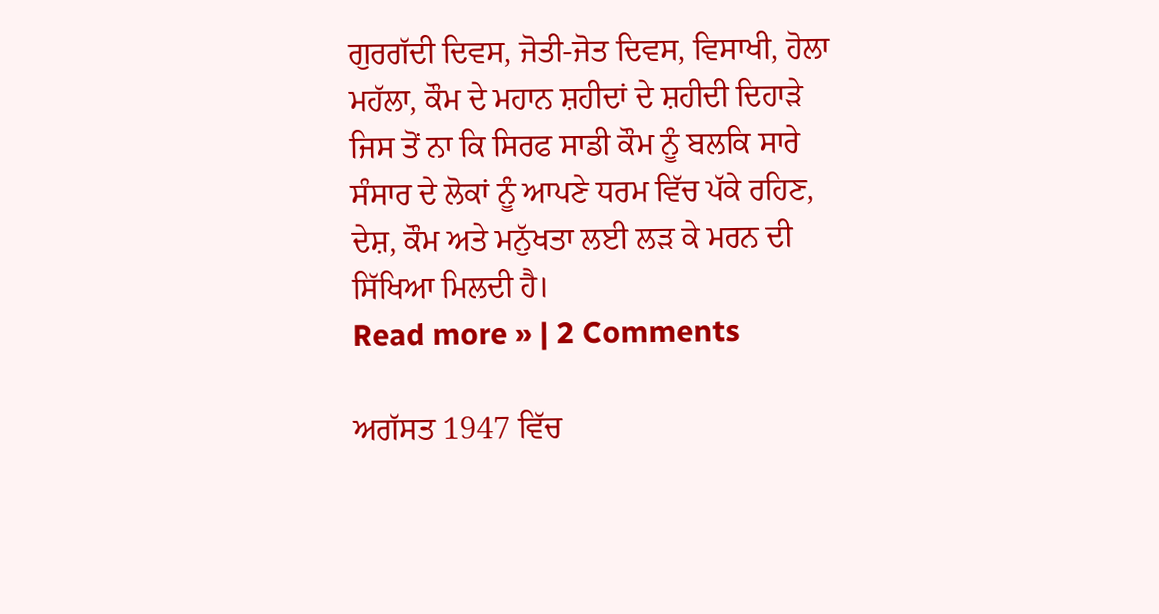ਗੁਰਗੱਦੀ ਦਿਵਸ, ਜੋਤੀ-ਜੋਤ ਦਿਵਸ, ਵਿਸਾਖੀ, ਹੋਲਾ ਮਹੱਲਾ, ਕੌਮ ਦੇ ਮਹਾਨ ਸ਼ਹੀਦਾਂ ਦੇ ਸ਼ਹੀਦੀ ਦਿਹਾੜੇ ਜਿਸ ਤੋਂ ਨਾ ਕਿ ਸਿਰਫ ਸਾਡੀ ਕੌਮ ਨੂੰ ਬਲਕਿ ਸਾਰੇ ਸੰਸਾਰ ਦੇ ਲੋਕਾਂ ਨੂੰ ਆਪਣੇ ਧਰਮ ਵਿੱਚ ਪੱਕੇ ਰਹਿਣ, ਦੇਸ਼, ਕੌਮ ਅਤੇ ਮਨੁੱਖਤਾ ਲਈ ਲੜ ਕੇ ਮਰਨ ਦੀ ਸਿੱਖਿਆ ਮਿਲਦੀ ਹੈ।
Read more » | 2 Comments

ਅਗੱਸਤ 1947 ਵਿੱਚ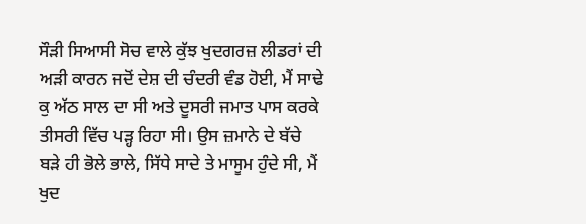ਸੌੜੀ ਸਿਆਸੀ ਸੋਚ ਵਾਲੇ ਕੁੱਝ ਖੁਦਗਰਜ਼ ਲੀਡਰਾਂ ਦੀ ਅੜੀ ਕਾਰਨ ਜਦੋਂ ਦੇਸ਼ ਦੀ ਚੰਦਰੀ ਵੰਡ ਹੋਈ, ਮੈਂ ਸਾਢੇ ਕੁ ਅੱਠ ਸਾਲ ਦਾ ਸੀ ਅਤੇ ਦੂਸਰੀ ਜਮਾਤ ਪਾਸ ਕਰਕੇ ਤੀਸਰੀ ਵਿੱਚ ਪੜ੍ਹ ਰਿਹਾ ਸੀ। ਉਸ ਜ਼ਮਾਨੇ ਦੇ ਬੱਚੇ ਬੜੇ ਹੀ ਭੋਲੇ ਭਾਲੇ, ਸਿੱਧੇ ਸਾਦੇ ਤੇ ਮਾਸੂਮ ਹੁੰਦੇ ਸੀ, ਮੈਂ ਖੁਦ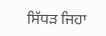ਸਿੱਧੜ ਜਿਹਾ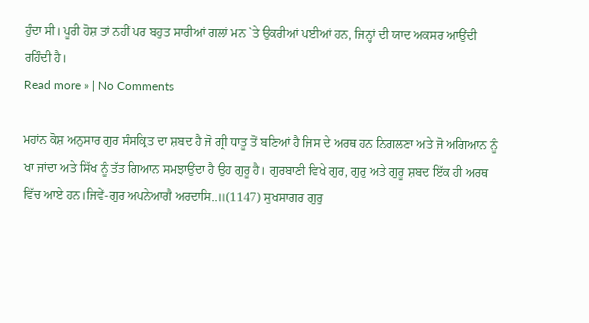ਹੁੰਦਾ ਸੀ। ਪੂਰੀ ਹੋਸ਼ ਤਾਂ ਨਹੀਂ ਪਰ ਬਹੁਤ ਸਾਰੀਆਂ ਗਲਾਂ ਮਨ `ਤੇ ਉਕਰੀਆਂ ਪਈਆਂ ਹਨ, ਜਿਨ੍ਹਾਂ ਦੀ ਯਾਦ ਅਕਸਰ ਆਉਂਦੀ ਰਹਿੰਦੀ ਹੈ।
Read more » | No Comments

ਮਹਾਂਨ ਕੋਸ਼ ਅਨੁਸਾਰ ਗੁਰ ਸੰਸਕ੍ਰਿਤ ਦਾ ਸ਼ਬਦ ਹੈ ਜੋ ਗ੍ਰੀ ਧਾਤੂ ਤੋਂ ਬਣਿਆਂ ਹੈ ਜਿਸ ਦੇ ਅਰਥ ਹਨ ਨਿਗਲਣਾ ਅਤੇ ਜੋ ਅਗਿਆਨ ਨੂੰ ਖਾ ਜਾਂਦਾ ਅਤੇ ਸਿੱਖ ਨੂੰ ਤੱਤ ਗਿਆਨ ਸਮਝਾਉਂਦਾ ਹੈ ਉਹ ਗੁਰੂ ਹੈ। ਗੁਰਬਾਣੀ ਵਿਖੇ ਗੁਰ, ਗੁਰੁ ਅਤੇ ਗੁਰੂ ਸ਼ਬਦ ਇੱਕ ਹੀ ਅਰਥ ਵਿੱਚ ਆਏ ਹਨ।ਜਿਵੇਂ-ਗੁਰ ਅਪਨੇਆਗੈ ਅਰਦਾਸਿ..॥(1147) ਸੁਖਸਾਗਰ ਗੁਰੁ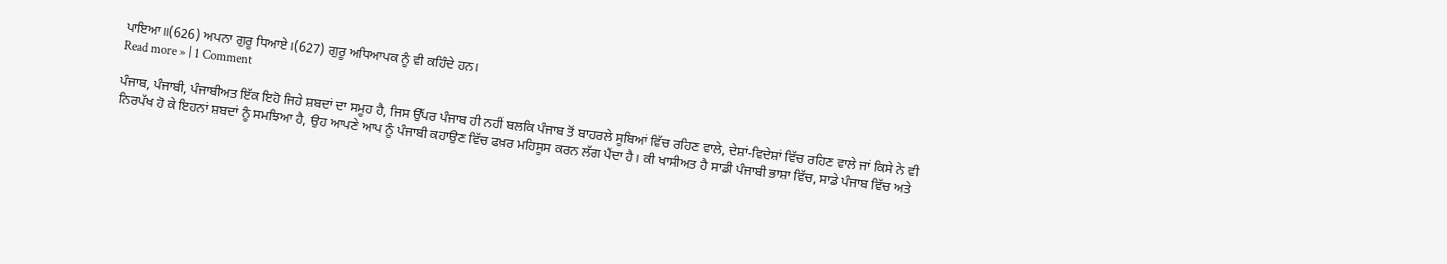ਪਾਇਆ॥(626) ਅਪਨਾ ਗੁਰੂ ਧਿਆਏ।(627) ਗੁਰੂ ਅਧਿਆਪਕ ਨੂੰ ਵੀ ਕਹਿੰਦੇ ਹਨ।
Read more » | 1 Comment

ਪੰਜਾਬ, ਪੰਜਾਬੀ, ਪੰਜਾਬੀਅਤ ਇੱਕ ਇਹੋ ਜਿਹੇ ਸ਼ਬਦਾਂ ਦਾ ਸਮੂਹ ਹੈ, ਜਿਸ ਉੱਪਰ ਪੰਜਾਬ ਹੀ ਨਹੀਂ ਬਲਕਿ ਪੰਜਾਬ ਤੋਂ ਬਾਹਰਲੇ ਸੂਬਿਆਂ ਵਿੱਚ ਰਹਿਣ ਵਾਲੇ, ਦੇਸ਼ਾਂ-ਵਿਦੇਸ਼ਾਂ ਵਿੱਚ ਰਹਿਣ ਵਾਲੇ ਜਾਂ ਕਿਸੇ ਨੇ ਵੀ ਨਿਰਪੱਖ ਹੋ ਕੇ ਇਹਨਾਂ ਸ਼ਬਦਾਂ ਨੂੰ ਸਮਝਿਆ ਹੈ, ਉਹ ਆਪਣੇ ਆਪ ਨੂੰ ਪੰਜਾਬੀ ਕਹਾਉਣ ਵਿੱਚ ਫਖ਼ਰ ਮਹਿਸੂਸ ਕਰਨ ਲੱਗ ਪੈਂਦਾ ਹੈ। ਕੀ ਖਾਸੀਅਤ ਹੈ ਸਾਡੀ ਪੰਜਾਬੀ ਭਾਸ਼ਾ ਵਿੱਚ, ਸਾਡੇ ਪੰਜਾਬ ਵਿੱਚ ਅਤੇ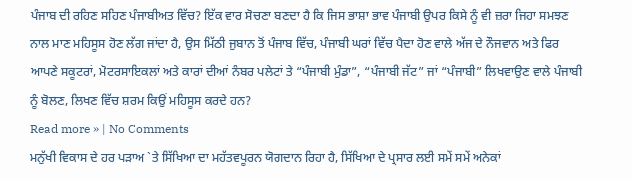ਪੰਜਾਬ ਦੀ ਰਹਿਣ ਸਹਿਣ ਪੰਜਾਬੀਅਤ ਵਿੱਚ? ਇੱਕ ਵਾਰ ਸੋਚਣਾ ਬਣਦਾ ਹੈ ਕਿ ਜਿਸ ਭਾਸ਼ਾ ਭਾਵ ਪੰਜਾਬੀ ਉਪਰ ਕਿਸੇ ਨੂੰ ਵੀ ਜ਼ਰਾ ਜਿਹਾ ਸਮਝਣ ਨਾਲ ਮਾਣ ਮਹਿਸੂਸ ਹੋਣ ਲੱਗ ਜਾਂਦਾ ਹੈ, ਉਸ ਮਿੱਠੀ ਜੁਬਾਨ ਤੋਂ ਪੰਜਾਬ ਵਿੱਚ, ਪੰਜਾਬੀ ਘਰਾਂ ਵਿੱਚ ਪੈਦਾ ਹੋਣ ਵਾਲੇ ਅੱਜ ਦੇ ਨੌਜਵਾਨ ਅਤੇ ਫਿਰ ਆਪਣੇ ਸਕੂਟਰਾਂ, ਮੋਟਰਸਾਇਕਲਾਂ ਅਤੇ ਕਾਰਾਂ ਦੀਆਂ ਨੰਬਰ ਪਲੇਟਾਂ ਤੇ “ਪੰਜਾਬੀ ਮੁੰਡਾ”, “ਪੰਜਾਬੀ ਜੱਟ” ਜਾਂ “ਪੰਜਾਬੀ” ਲਿਖਵਾਉਣ ਵਾਲੇ ਪੰਜਾਬੀ ਨੂੰ ਬੋਲਣ, ਲਿਖਣ ਵਿੱਚ ਸ਼ਰਮ ਕਿਉਂ ਮਹਿਸੂਸ ਕਰਦੇ ਹਨ?
Read more » | No Comments
ਮਨੁੱਖੀ ਵਿਕਾਸ ਦੇ ਹਰ ਪੜਾਅ `ਤੇ ਸਿੱਖਿਆ ਦਾ ਮਹੱਤਵਪੂਰਨ ਯੋਗਦਾਨ ਰਿਹਾ ਹੈ, ਸਿੱਖਿਆ ਦੇ ਪ੍ਰਸਾਰ ਲਈ ਸਮੇਂ ਸਮੇਂ ਅਨੇਕਾਂ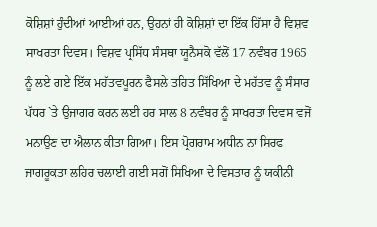ਕੋਸ਼ਿਸ਼ਾਂ ਹੁੰਦੀਆਂ ਆਈਆਂ ਹਨ, ਉਹਨਾਂ ਹੀ ਕੋਸ਼ਿਸ਼ਾਂ ਦਾ ਇੱਕ ਹਿੱਸਾ ਹੈ ਵਿਸ਼ਵ ਸਾਖਰਤਾ ਦਿਵਸ। ਵਿਸ਼ਵ ਪ੍ਰਸਿੱਧ ਸੰਸਥਾ ਯੂਨੈਸਕੋ ਵੱਲੋਂ 17 ਨਵੰਬਰ 1965 ਨੂੰ ਲਏ ਗਏ ਇੱਕ ਮਹੱਤਵਪੂਰਨ ਫੈਸਲੇ ਤਹਿਤ ਸਿੱਖਿਆ ਦੇ ਮਹੱਤਵ ਨੂੰ ਸੰਸਾਰ ਪੱਧਰ `ਤੇ ਉਜਾਗਰ ਕਰਨ ਲਈ ਹਰ ਸਾਲ 8 ਨਵੰਬਰ ਨੂੰ ਸਾਖਰਤਾ ਦਿਵਸ ਵਜੋਂ ਮਨਾਉਣ ਦਾ ਐਲਾਨ ਕੀਤਾ ਗਿਆ। ਇਸ ਪ੍ਰੋਗਰਾਮ ਅਧੀਨ ਨਾ ਸਿਰਫ ਜਾਗਰੂਕਤਾ ਲਹਿਰ ਚਲਾਈ ਗਈ ਸਗੋਂ ਸਿਖਿਆ ਦੇ ਵਿਸਤਾਰ ਨੂੰ ਯਕੀਨੀ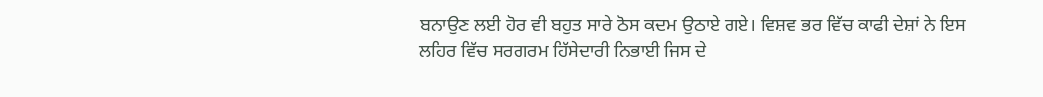ਬਨਾਉਣ ਲਈ ਹੋਰ ਵੀ ਬਹੁਤ ਸਾਰੇ ਠੋਸ ਕਦਮ ਉਠਾਏ ਗਏ। ਵਿਸ਼ਵ ਭਰ ਵਿੱਚ ਕਾਫੀ ਦੇਸ਼ਾਂ ਨੇ ਇਸ ਲਹਿਰ ਵਿੱਚ ਸਰਗਰਮ ਹਿੱਸੇਦਾਰੀ ਨਿਭਾਈ ਜਿਸ ਦੇ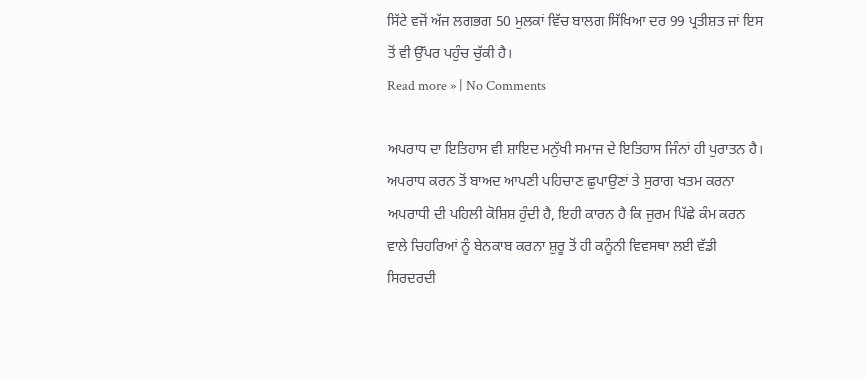ਸਿੱਟੇ ਵਜੋਂ ਅੱਜ ਲਗਭਗ 50 ਮੁਲਕਾਂ ਵਿੱਚ ਬਾਲਗ ਸਿੱਖਿਆ ਦਰ 99 ਪ੍ਰਤੀਸ਼ਤ ਜਾਂ ਇਸ ਤੋਂ ਵੀ ਉੱਪਰ ਪਹੁੰਚ ਚੁੱਕੀ ਹੈ।
Read more » | No Comments

ਅਪਰਾਧ ਦਾ ਇਤਿਹਾਸ ਵੀ ਸ਼ਾਇਦ ਮਨੁੱਖੀ ਸਮਾਜ ਦੇ ਇਤਿਹਾਸ ਜਿੰਨਾਂ ਹੀ ਪੁਰਾਤਨ ਹੈ। ਅਪਰਾਧ ਕਰਨ ਤੋਂ ਬਾਅਦ ਆਪਣੀ ਪਹਿਚਾਣ ਛੁਪਾਉਣਾਂ ਤੇ ਸੁਰਾਗ ਖਤਮ ਕਰਨਾ ਅਪਰਾਧੀ ਦੀ ਪਹਿਲੀ ਕੋਸ਼ਿਸ਼ ਹੁੰਦੀ ਹੈ, ਇਹੀ ਕਾਰਨ ਹੈ ਕਿ ਜੁਰਮ ਪਿੱਛੇ ਕੰਮ ਕਰਨ ਵਾਲੇ ਚਿਹਰਿਆਂ ਨੂੰ ਬੇਨਕਾਬ ਕਰਨਾ ਸ਼ੁਰੂ ਤੋਂ ਹੀ ਕਨੂੰਨੀ ਵਿਵਸਥਾ ਲਈ ਵੱਡੀ ਸਿਰਦਰਦੀ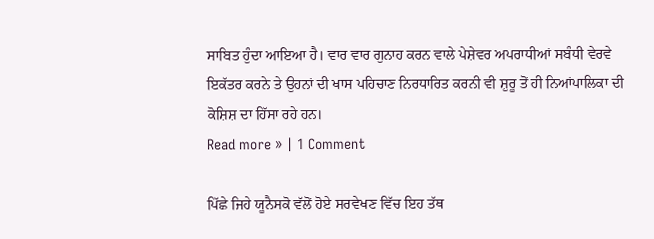ਸਾਬਿਤ ਹੁੰਦਾ ਆਇਆ ਹੈ। ਵਾਰ ਵਾਰ ਗੁਨਾਹ ਕਰਨ ਵਾਲੇ ਪੇਸ਼ੇਵਰ ਅਪਰਾਧੀਆਂ ਸਬੰਧੀ ਵੇਰਵੇ ਇਕੱਤਰ ਕਰਨੇ ਤੇ ਉਹਨਾਂ ਦੀ ਖਾਸ ਪਹਿਚਾਣ ਨਿਰਧਾਰਿਤ ਕਰਨੀ ਵੀ ਸ਼ੁਰੂ ਤੋਂ ਹੀ ਨਿਆਂਪਾਲਿਕਾ ਦੀ ਕੋਸ਼ਿਸ਼ ਦਾ ਹਿੱਸਾ ਰਹੇ ਹਨ।
Read more » | 1 Comment

ਪਿੱਛੇ ਜਿਹੇ ਯੂਨੈਸਕੋ ਵੱਲੋਂ ਹੋਏ ਸਰਵੇਖਣ ਵਿੱਚ ਇਹ ਤੱਥ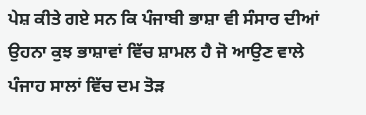ਪੇਸ਼ ਕੀਤੇ ਗਏ ਸਨ ਕਿ ਪੰਜਾਬੀ ਭਾਸ਼ਾ ਵੀ ਸੰਸਾਰ ਦੀਆਂ ਉਹਨਾ ਕੁਝ ਭਾਸ਼ਾਵਾਂ ਵਿੱਚ ਸ਼ਾਮਲ ਹੈ ਜੋ ਆਉਣ ਵਾਲੇ ਪੰਜਾਹ ਸਾਲਾਂ ਵਿੱਚ ਦਮ ਤੋੜ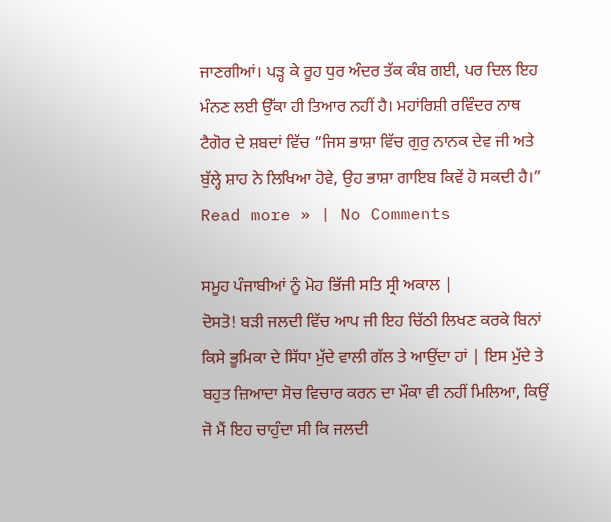ਜਾਣਗੀਆਂ। ਪੜ੍ਹ ਕੇ ਰੂਹ ਧੁਰ ਅੰਦਰ ਤੱਕ ਕੰਬ ਗਈ, ਪਰ ਦਿਲ ਇਹ ਮੰਨਣ ਲਈ ਉੱਕਾ ਹੀ ਤਿਆਰ ਨਹੀਂ ਹੈ। ਮਹਾਂਰਿਸ਼ੀ ਰਵਿੰਦਰ ਨਾਥ ਟੈਗੋਰ ਦੇ ਸ਼ਬਦਾਂ ਵਿੱਚ “ਜਿਸ ਭਾਸ਼ਾ ਵਿੱਚ ਗੁਰੁ ਨਾਨਕ ਦੇਵ ਜੀ ਅਤੇ ਬੁੱਲ੍ਹੇ ਸ਼ਾਹ ਨੇ ਲਿਖਿਆ ਹੋਵੇ, ਉਹ ਭਾਸ਼ਾ ਗਾਇਬ ਕਿਵੇਂ ਹੋ ਸਕਦੀ ਹੈ।”
Read more » | No Comments

ਸਮੂਹ ਪੰਜਾਬੀਆਂ ਨੂੰ ਮੋਹ ਭਿੱਜੀ ਸਤਿ ਸ੍ਰੀ ਅਕਾਲ |
ਦੋਸਤੋ! ਬੜੀ ਜਲਦੀ ਵਿੱਚ ਆਪ ਜੀ ਇਹ ਚਿੱਠੀ ਲਿਖਣ ਕਰਕੇ ਬਿਨਾਂ ਕਿਸੇ ਭੂਮਿਕਾ ਦੇ ਸਿੱਧਾ ਮੁੱਦੇ ਵਾਲੀ ਗੱਲ ਤੇ ਆਉਂਦਾ ਹਾਂ | ਇਸ ਮੁੱਦੇ ਤੇ ਬਹੁਤ ਜ਼ਿਆਦਾ ਸੋਚ ਵਿਚਾਰ ਕਰਨ ਦਾ ਮੌਕਾ ਵੀ ਨਹੀਂ ਮਿਲਿਆ, ਕਿਉਂ ਜੋ ਮੈਂ ਇਹ ਚਾਹੁੰਦਾ ਸੀ ਕਿ ਜਲਦੀ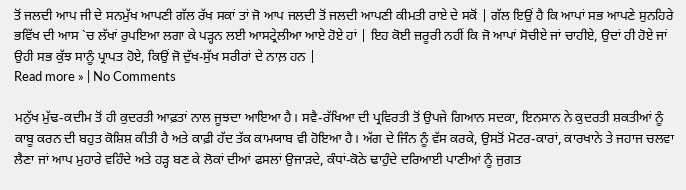ਤੋਂ ਜਲਦੀ ਆਪ ਜੀ ਦੇ ਸਨਮੁੱਖ ਆਪਣੀ ਗੱਲ ਰੱਖ ਸਕਾਂ ਤਾਂ ਜੋ ਆਪ ਜਲਦੀ ਤੋਂ ਜਲਦੀ ਆਪਣੀ ਕੀਮਤੀ ਰਾਏ ਦੇ ਸਕੋਂ | ਗੱਲ ਇਉਂ ਹੈ ਕਿ ਆਪਾਂ ਸਭ ਆਪਣੇ ਸੁਨਹਿਰੇ ਭਵਿੱਖ ਦੀ ਆਸ `ਚ ਲੱਖਾਂ ਰੁਪਇਆ ਲਗਾ ਕੇ ਪੜ੍ਹਨ ਲਈ ਆਸਟ੍ਰੇਲੀਆ ਆਏ ਹੋਏ ਹਾਂ | ਇਹ ਕੋਈ ਜ਼ਰੂਰੀ ਨਹੀਂ ਕਿ ਜੋ ਆਪਾਂ ਸੋਚੀਏ ਜਾਂ ਚਾਹੀਏ, ਉਦਾਂ ਹੀ ਹੋਏ ਜਾਂ ਉਹੀ ਸਭ ਕੁੱਝ ਸਾਨੂੰ ਪ੍ਰਾਪਤ ਹੋਏ, ਕਿਉਂ ਜੋ ਦੁੱਖ-ਸੁੱਖ ਸਰੀਰਾਂ ਦੇ ਨਾਲ਼ ਹਨ |
Read more » | No Comments

ਮਨੁੱਖ ਮੁੱਢ-ਕਦੀਮ ਤੋਂ ਹੀ ਕੁਦਰਤੀ ਆਫ਼ਤਾਂ ਨਾਲ ਜੂਝਦਾ ਆਇਆ ਹੈ। ਸਵੈ-ਰੱਖਿਆ ਦੀ ਪ੍ਰਵਿਰਤੀ ਤੋਂ ਉਪਜੇ ਗਿਆਨ ਸਦਕਾ, ਇਨਸਾਨ ਨੇ ਕੁਦਰਤੀ ਸ਼ਕਤੀਆਂ ਨੂੰ ਕਾਬੂ ਕਰਨ ਦੀ ਬਹੁਤ ਕੋਸ਼ਿਸ਼ ਕੀਤੀ ਹੈ ਅਤੇ ਕਾਫ਼ੀ ਹੱਦ ਤੱਕ ਕਾਮਯਾਬ ਵੀ ਹੋਇਆ ਹੈ। ਅੱਗ ਦੇ ਜਿੰਨ ਨੂੰ ਵੱਸ ਕਰਕੇ, ਉਸਤੋਂ ਮੋਟਰ-ਕਾਰਾਂ, ਕਾਰਖਾਨੇ ਤੇ ਜਹਾਜ ਚਲਵਾ ਲੈਣਾ ਜਾਂ ਆਪ ਮੁਹਾਰੇ ਵਹਿੰਦੇ ਅਤੇ ਹੜ੍ਹ ਬਣ ਕੇ ਲੋਕਾਂ ਦੀਆਂ ਫਸਲਾਂ ਉਜਾੜਦੇ, ਕੰਧਾਂ-ਕੋਠੇ ਢਾਹੁੰਦੇ ਦਰਿਆਈ ਪਾਣੀਆਂ ਨੂੰ ਜੁਗਤ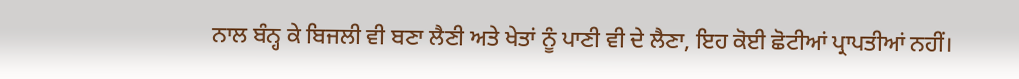ਨਾਲ ਬੰਨ੍ਹ ਕੇ ਬਿਜਲੀ ਵੀ ਬਣਾ ਲੈਣੀ ਅਤੇ ਖੇਤਾਂ ਨੂੰ ਪਾਣੀ ਵੀ ਦੇ ਲੈਣਾ, ਇਹ ਕੋਈ ਛੋਟੀਆਂ ਪ੍ਰਾਪਤੀਆਂ ਨਹੀਂ।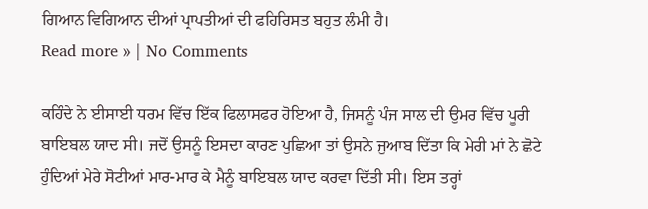ਗਿਆਨ ਵਿਗਿਆਨ ਦੀਆਂ ਪ੍ਰਾਪਤੀਆਂ ਦੀ ਫਹਿਰਿਸਤ ਬਹੁਤ ਲੰਮੀ ਹੈ।
Read more » | No Comments

ਕਹਿੰਦੇ ਨੇ ਈਸਾਈ ਧਰਮ ਵਿੱਚ ਇੱਕ ਫਿਲਾਸਫਰ ਹੋਇਆ ਹੈ, ਜਿਸਨੂੰ ਪੰਜ ਸਾਲ ਦੀ ਉਮਰ ਵਿੱਚ ਪੂਰੀ ਬਾਇਬਲ ਯਾਦ ਸੀ। ਜਦੋਂ ਉਸਨੂੰ ਇਸਦਾ ਕਾਰਣ ਪੁਛਿਆ ਤਾਂ ਉਸਨੇ ਜੁਆਬ ਦਿੱਤਾ ਕਿ ਮੇਰੀ ਮਾਂ ਨੇ ਛੋਟੇ ਹੁੰਦਿਆਂ ਮੇਰੇ ਸੋਟੀਆਂ ਮਾਰ-ਮਾਰ ਕੇ ਮੈਨੂੰ ਬਾਇਬਲ ਯਾਦ ਕਰਵਾ ਦਿੱਤੀ ਸੀ। ਇਸ ਤਰ੍ਹਾਂ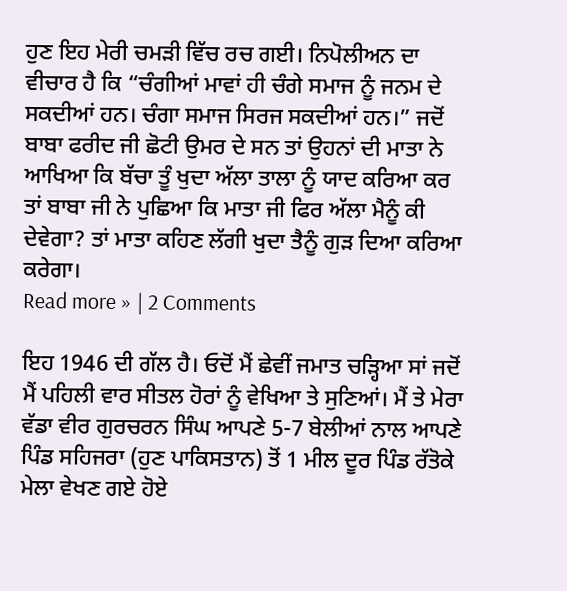ਹੁਣ ਇਹ ਮੇਰੀ ਚਮੜੀ ਵਿੱਚ ਰਚ ਗਈ। ਨਿਪੋਲੀਅਨ ਦਾ ਵੀਚਾਰ ਹੈ ਕਿ “ਚੰਗੀਆਂ ਮਾਵਾਂ ਹੀ ਚੰਗੇ ਸਮਾਜ ਨੂੰ ਜਨਮ ਦੇ ਸਕਦੀਆਂ ਹਨ। ਚੰਗਾ ਸਮਾਜ ਸਿਰਜ ਸਕਦੀਆਂ ਹਨ।” ਜਦੋਂ ਬਾਬਾ ਫਰੀਦ ਜੀ ਛੋਟੀ ਉਮਰ ਦੇ ਸਨ ਤਾਂ ਉਹਨਾਂ ਦੀ ਮਾਤਾ ਨੇ ਆਖਿਆ ਕਿ ਬੱਚਾ ਤੂੰ ਖੁਦਾ ਅੱਲਾ ਤਾਲਾ ਨੂੰ ਯਾਦ ਕਰਿਆ ਕਰ ਤਾਂ ਬਾਬਾ ਜੀ ਨੇ ਪੁਛਿਆ ਕਿ ਮਾਤਾ ਜੀ ਫਿਰ ਅੱਲਾ ਮੈਨੂੰ ਕੀ ਦੇਵੇਗਾ? ਤਾਂ ਮਾਤਾ ਕਹਿਣ ਲੱਗੀ ਖੁਦਾ ਤੈਨੂੰ ਗੁੜ ਦਿਆ ਕਰਿਆ ਕਰੇਗਾ।
Read more » | 2 Comments

ਇਹ 1946 ਦੀ ਗੱਲ ਹੈ। ਓਦੋਂ ਮੈਂ ਛੇਵੀਂ ਜਮਾਤ ਚੜ੍ਹਿਆ ਸਾਂ ਜਦੋਂ ਮੈਂ ਪਹਿਲੀ ਵਾਰ ਸੀਤਲ ਹੋਰਾਂ ਨੂੰ ਵੇਖਿਆ ਤੇ ਸੁਣਿਆਂ। ਮੈਂ ਤੇ ਮੇਰਾ ਵੱਡਾ ਵੀਰ ਗੁਰਚਰਨ ਸਿੰਘ ਆਪਣੇ 5-7 ਬੇਲੀਆਂ ਨਾਲ ਆਪਣੇ ਪਿੰਡ ਸਹਿਜਰਾ (ਹੁਣ ਪਾਕਿਸਤਾਨ) ਤੋਂ 1 ਮੀਲ ਦੂਰ ਪਿੰਡ ਰੱਤੋਕੇ ਮੇਲਾ ਵੇਖਣ ਗਏ ਹੋਏ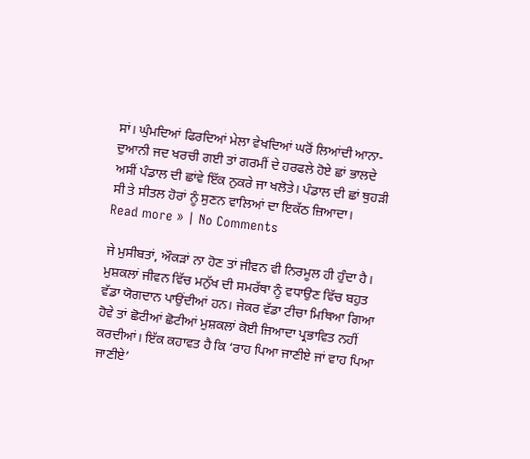ਸਾਂ। ਘੁੰਮਦਿਆਂ ਫਿਰਦਿਆਂ ਮੇਲਾ ਵੇਖਦਿਆਂ ਘਰੋਂ ਲਿਆਂਦੀ ਆਨਾ-ਦੁਆਨੀ ਜਦ ਖਰਚੀ ਗਈ ਤਾਂ ਗਰਮੀਂ ਦੇ ਹਰਫਲੇ ਹੋਏ ਛਾਂ ਭਾਲਦੇ ਅਸੀਂ ਪੰਡਾਲ ਦੀ ਛਾਂਵੇ ਇੱਕ ਨੁਕਰੇ ਜਾ ਖਲੋਤੇ। ਪੰਡਾਲ ਦੀ ਛਾਂ ਥੁਹੜੀ ਸੀ ਤੇ ਸੀਤਲ ਹੋਰਾਂ ਨੂੰ ਸੁਣਨ ਵਾਲਿਆਂ ਦਾ ਇਕੱਠ ਜ਼ਿਆਦਾ।
Read more » | No Comments

ਜੇ ਮੁਸੀਬਤਾਂ, ਔਕੜਾਂ ਨਾ ਹੋਣ ਤਾਂ ਜੀਵਨ ਵੀ ਨਿਰਮੂਲ ਹੀ ਹੁੰਦਾ ਹੈ। ਮੁਸ਼ਕਲਾਂ ਜੀਵਨ ਵਿੱਚ ਮਨੁੱਖ ਦੀ ਸਮਰੱਥਾ ਨੂੰ ਵਧਾਉਣ ਵਿੱਚ ਬਹੁਤ ਵੱਡਾ ਯੋਗਦਾਨ ਪਾਉਂਦੀਆਂ ਹਨ। ਜੇਕਰ ਵੱਡਾ ਟੀਚਾ ਮਿਥਿਆ ਗਿਆ ਹੋਵੇ ਤਾਂ ਛੋਟੀਆਂ ਛੋਟੀਆਂ ਮੁਸ਼ਕਲਾਂ ਕੋਈ ਜਿਆਦਾ ਪ੍ਰਭਾਵਿਤ ਨਹੀਂ ਕਰਦੀਆਂ। ਇੱਕ ਕਹਾਵਤ ਹੈ ਕਿ ‘ਰਾਹ ਪਿਆ ਜਾਣੀਏ ਜਾਂ ਵਾਹ ਪਿਆ ਜਾਣੀਏ’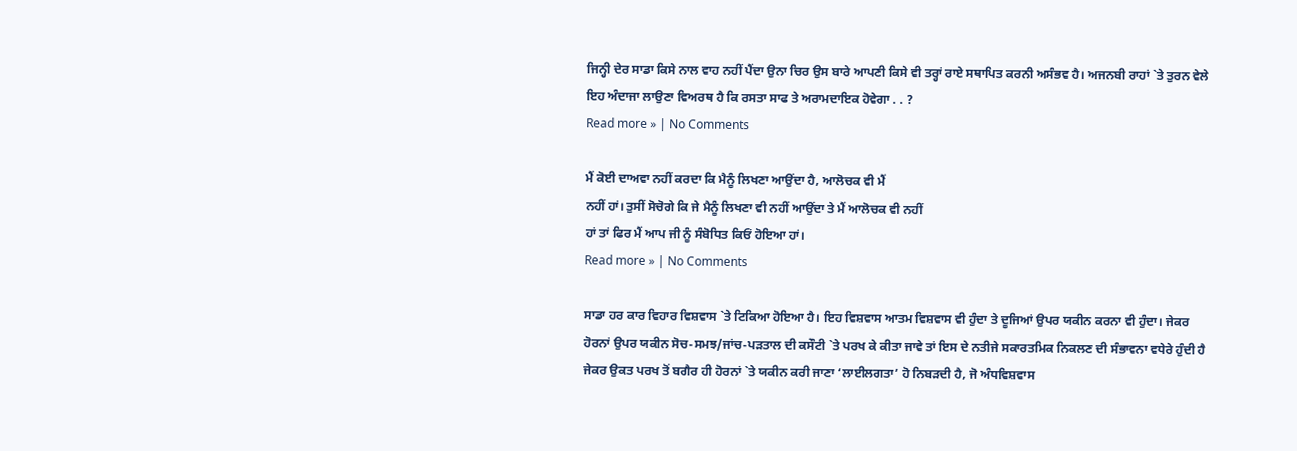ਜਿਨ੍ਹੀ ਦੇਰ ਸਾਡਾ ਕਿਸੇ ਨਾਲ ਵਾਹ ਨਹੀਂ ਪੈਂਦਾ ਉਨਾ ਚਿਰ ਉਸ ਬਾਰੇ ਆਪਣੀ ਕਿਸੇ ਵੀ ਤਰ੍ਹਾਂ ਰਾਏ ਸਥਾਪਿਤ ਕਰਨੀ ਅਸੰਭਵ ਹੈ। ਅਜਨਬੀ ਰਾਹਾਂ `ਤੇ ਤੁਰਨ ਵੇਲੇ ਇਹ ਅੰਦਾਜਾ ਲਾਉਣਾ ਵਿਅਰਥ ਹੈ ਕਿ ਰਸਤਾ ਸਾਫ ਤੇ ਅਰਾਮਦਾਇਕ ਹੋਵੇਗਾ . . ?
Read more » | No Comments

ਮੈਂ ਕੋਈ ਦਾਅਵਾ ਨਹੀਂ ਕਰਦਾ ਕਿ ਮੈਨੂੰ ਲਿਖਣਾ ਆਉਂਦਾ ਹੈ, ਆਲੋਚਕ ਵੀ ਮੈਂ
ਨਹੀਂ ਹਾਂ। ਤੁਸੀਂ ਸੋਚੋਗੇ ਕਿ ਜੇ ਮੈਨੂੰ ਲਿਖਣਾ ਵੀ ਨਹੀਂ ਆਉਂਦਾ ਤੇ ਮੈਂ ਆਲੋਚਕ ਵੀ ਨਹੀਂ
ਹਾਂ ਤਾਂ ਫਿਰ ਮੈਂ ਆਪ ਜੀ ਨੂੰ ਸੰਬੋਧਿਤ ਕਿਓਂ ਹੋਇਆ ਹਾਂ।
Read more » | No Comments

ਸਾਡਾ ਹਰ ਕਾਰ ਵਿਹਾਰ ਵਿਸ਼ਵਾਸ `ਤੇ ਟਿਕਿਆ ਹੋਇਆ ਹੈ। ਇਹ ਵਿਸ਼ਵਾਸ ਆਤਮ ਵਿਸ਼ਵਾਸ ਵੀ ਹੁੰਦਾ ਤੇ ਦੂਜਿਆਂ ਉਪਰ ਯਕੀਨ ਕਰਨਾ ਵੀ ਹੁੰਦਾ। ਜੇਕਰ ਹੋਰਨਾਂ ਉਪਰ ਯਕੀਨ ਸੋਚ-ਸਮਝ/ਜਾਂਚ-ਪੜਤਾਲ ਦੀ ਕਸੌਟੀ `ਤੇ ਪਰਖ ਕੇ ਕੀਤਾ ਜਾਵੇ ਤਾਂ ਇਸ ਦੇ ਨਤੀਜੇ ਸਕਾਰਤਮਿਕ ਨਿਕਲਣ ਦੀ ਸੰਭਾਵਨਾ ਵਧੇਰੇ ਹੁੰਦੀ ਹੈ ਜੇਕਰ ਉਕਤ ਪਰਖ ਤੋਂ ਬਗੈਰ ਹੀ ਹੋਰਨਾਂ `ਤੇ ਯਕੀਨ ਕਰੀ ਜਾਣਾ ‘ਲਾਈਲਗਤਾ’ ਹੋ ਨਿਬੜਦੀ ਹੈ, ਜੋ ਅੰਧਵਿਸ਼ਵਾਸ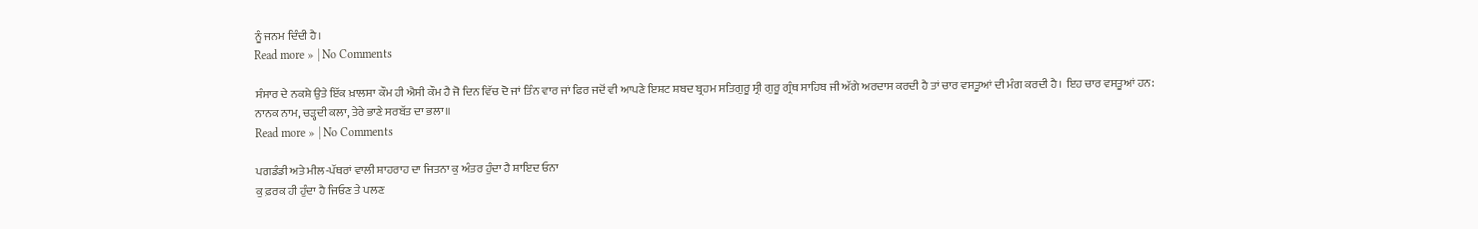ਨੂੰ ਜਨਮ ਦਿੰਦੀ ਹੈ।
Read more » | No Comments

ਸੰਸਾਰ ਦੇ ਨਕਸ਼ੇ ਉਤੇ ਇੱਕ ਖ਼ਾਲਸਾ ਕੌਮ ਹੀ ਐਸੀ ਕੌਮ ਹੈ ਜੋ ਦਿਨ ਵਿੱਚ ਦੋ ਜਾਂ ਤਿੰਨ ਵਾਰ ਜਾਂ ਫਿਰ ਜਦੋਂ ਵੀ ਆਪਣੇ ਇਸ਼ਟ ਸ਼ਬਦ ਬ੍ਰਹਮ ਸਤਿਗੁਰੂ ਸ੍ਰੀ ਗੁਰੂ ਗ੍ਰੰਥ ਸਾਹਿਬ ਜੀ ਅੱਗੇ ਅਰਦਾਸ ਕਰਦੀ ਹੈ ਤਾਂ ਚਾਰ ਵਸਤੂਆਂ ਦੀ ਮੰਗ ਕਰਦੀ ਹੈ। ਇਹ ਚਾਰ ਵਸਤੂਆਂ ਹਨ:
ਨਾਨਕ ਨਾਮ, ਚੜ੍ਹਦੀ ਕਲਾ, ਤੇਰੇ ਭਾਣੇ ਸਰਬੱਤ ਦਾ ਭਲਾ॥
Read more » | No Comments

ਪਗਡੰਡੀ ਅਤੇ ਮੀਲ-ਪੱਥਰਾਂ ਵਾਲੀ ਸ਼ਾਹਰਾਹ ਦਾ ਜਿਤਨਾ ਕੁ ਅੰਤਰ ਹੁੰਦਾ ਹੈ ਸ਼ਾਇਦ ਓਨਾ
ਕੁ ਫ਼ਰਕ ਹੀ ਹੁੰਦਾ ਹੈ ਜਿਓਣ ਤੇ ਪਲਣ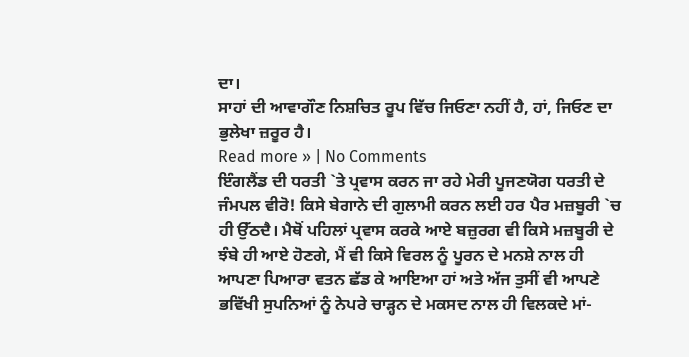ਦਾ।
ਸਾਹਾਂ ਦੀ ਆਵਾਗੌਣ ਨਿਸ਼ਚਿਤ ਰੂਪ ਵਿੱਚ ਜਿਓਣਾ ਨਹੀਂ ਹੈ, ਹਾਂ, ਜਿਓਣ ਦਾ
ਭੁਲੇਖਾ ਜ਼ਰੂਰ ਹੈ।
Read more » | No Comments
ਇੰਗਲੈਂਡ ਦੀ ਧਰਤੀ `ਤੇ ਪ੍ਰਵਾਸ ਕਰਨ ਜਾ ਰਹੇ ਮੇਰੀ ਪੂਜਣਯੋਗ ਧਰਤੀ ਦੇ ਜੰਮਪਲ ਵੀਰੋ! ਕਿਸੇ ਬੇਗਾਨੇ ਦੀ ਗੁਲਾਮੀ ਕਰਨ ਲਈ ਹਰ ਪੈਰ ਮਜ਼ਬੂਰੀ `ਚ ਹੀ ਉੱਠਦੈ। ਮੈਥੋਂ ਪਹਿਲਾਂ ਪ੍ਰਵਾਸ ਕਰਕੇ ਆਏ ਬਜ਼ੁਰਗ ਵੀ ਕਿਸੇ ਮਜ਼ਬੂਰੀ ਦੇ ਝੰਬੇ ਹੀ ਆਏ ਹੋਣਗੇ, ਮੈਂ ਵੀ ਕਿਸੇ ਵਿਰਲ ਨੂੰ ਪੂਰਨ ਦੇ ਮਨਸ਼ੇ ਨਾਲ ਹੀ ਆਪਣਾ ਪਿਆਰਾ ਵਤਨ ਛੱਡ ਕੇ ਆਇਆ ਹਾਂ ਅਤੇ ਅੱਜ ਤੁਸੀਂ ਵੀ ਆਪਣੇ ਭਵਿੱਖੀ ਸੁਪਨਿਆਂ ਨੂੰ ਨੇਪਰੇ ਚਾੜ੍ਹਨ ਦੇ ਮਕਸਦ ਨਾਲ ਹੀ ਵਿਲਕਦੇ ਮਾਂ-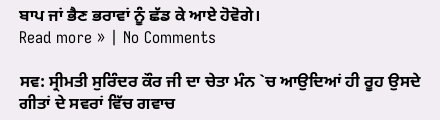ਬਾਪ ਜਾਂ ਭੈਣ ਭਰਾਵਾਂ ਨੂੰ ਛੱਡ ਕੇ ਆਏ ਹੋਵੋਗੇ।
Read more » | No Comments

ਸਵ: ਸ੍ਰੀਮਤੀ ਸੁਰਿੰਦਰ ਕੌਰ ਜੀ ਦਾ ਚੇਤਾ ਮੰਨ `ਚ ਆਉਦਿਆਂ ਹੀ ਰੂਹ ਉਸਦੇ ਗੀਤਾਂ ਦੇ ਸਵਰਾਂ ਵਿੱਚ ਗਵਾਚ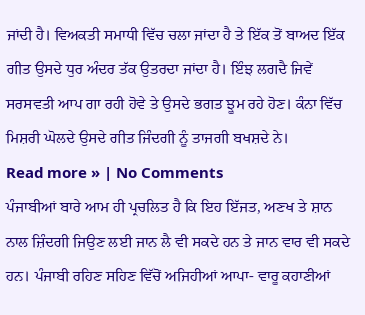ਜਾਂਦੀ ਹੈ। ਵਿਅਕਤੀ ਸਮਾਧੀ ਵਿੱਚ ਚਲਾ ਜਾਂਦਾ ਹੈ ਤੇ ਇੱਕ ਤੋਂ ਬਾਅਦ ਇੱਕ ਗੀਤ ਉਸਦੇ ਧੁਰ ਅੰਦਰ ਤੱਕ ਉਤਰਦਾ ਜਾਂਦਾ ਹੈ। ਇੰਝ ਲਗਦੈ ਜਿਵੇਂ ਸਰਸਵਤੀ ਆਪ ਗਾ ਰਹੀ ਹੋਵੇ ਤੇ ਉਸਦੇ ਭਗਤ ਝੂਮ ਰਹੇ ਹੋਣ। ਕੰਨਾ ਵਿੱਚ ਮਿਸ਼ਰੀ ਘੋਲਦੇ ਉਸਦੇ ਗੀਤ ਜਿੰਦਗੀ ਨੂੰ ਤਾਜਗੀ ਬਖਸ਼ਦੇ ਨੇ।
Read more » | No Comments
ਪੰਜਾਬੀਆਂ ਬਾਰੇ ਆਮ ਹੀ ਪ੍ਰਚਲਿਤ ਹੈ ਕਿ ਇਹ ਇੱਜਤ, ਅਣਖ ਤੇ ਸ਼ਾਨ ਨਾਲ ਜ਼ਿੰਦਗੀ ਜਿਉਣ ਲਈ ਜਾਨ ਲੈ ਵੀ ਸਕਦੇ ਹਨ ਤੇ ਜਾਨ ਵਾਰ ਵੀ ਸਕਦੇ ਹਨ। ਪੰਜਾਬੀ ਰਹਿਣ ਸਹਿਣ ਵਿੱਚੋਂ ਅਜਿਹੀਆਂ ਆਪਾ- ਵਾਰੂ ਕਹਾਣੀਆਂ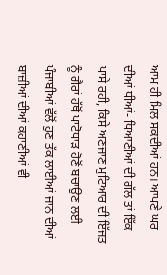ਆਮ ਹੀ ਮਿਲ ਸਕਦੀਆਂ ਹਨ। ਆਪਣੇ ਘਰ ਦੀਆਂ ਧੀਆਂ- ਧਿਆਣੀਆਂ ਦੀ ਗੱਲ ਤਾਂ ਇੱਕ ਪਾਸੇ ਰਹੀ, ਕਿਸੇ ਅਣਜਾਣ ਮੁਟਿਆਰ ਦੀ ਇੱਜਤ ਨੂੰ ਗੈਰਾਂ ਹੱਥੋਂ ਪਾਟੋਧਾੜ ਹੋਣੋਂ ਬਚਾਉਣ ਲਈ ਪੰਜਾਬੀਆਂ ਵੱਲੋਂ ਹੁਣ ਤੱਕ ਲਾਈਆਂ ਜਾਨ ਦੀਆਂ ਬਾਜ਼ੀਆਂ ਦੀਆਂ ਕਹਾਣੀਆਂ ਵੀ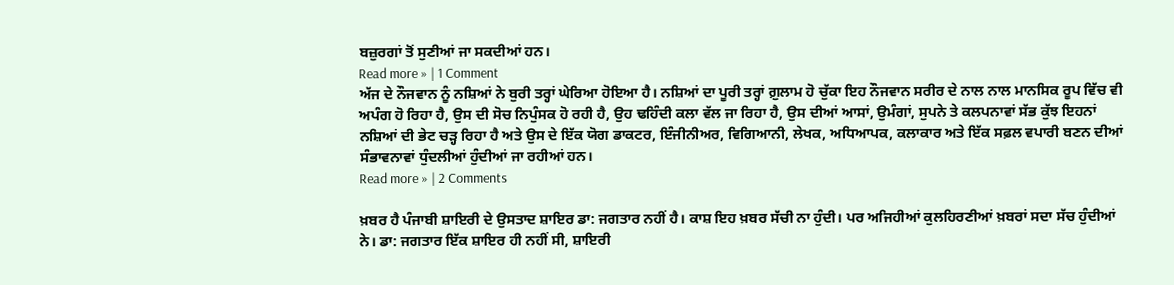ਬਜ਼ੁਰਗਾਂ ਤੋਂ ਸੁਣੀਆਂ ਜਾ ਸਕਦੀਆਂ ਹਨ।
Read more » | 1 Comment
ਅੱਜ ਦੇ ਨੌਜਵਾਨ ਨੂੰ ਨਸ਼ਿਆਂ ਨੇ ਬੁਰੀ ਤਰ੍ਹਾਂ ਘੇਰਿਆ ਹੋਇਆ ਹੈ। ਨਸ਼ਿਆਂ ਦਾ ਪੂਰੀ ਤਰ੍ਹਾਂ ਗ਼ੁਲਾਮ ਹੋ ਚੁੱਕਾ ਇਹ ਨੌਜਵਾਨ ਸਰੀਰ ਦੇ ਨਾਲ ਨਾਲ ਮਾਨਸਿਕ ਰੂਪ ਵਿੱਚ ਵੀ ਅਪੰਗ ਹੋ ਰਿਹਾ ਹੈ, ਉਸ ਦੀ ਸੋਚ ਨਿਪੁੰਸਕ ਹੋ ਰਹੀ ਹੈ, ਉਹ ਢਹਿੰਦੀ ਕਲਾ ਵੱਲ ਜਾ ਰਿਹਾ ਹੈ, ਉਸ ਦੀਆਂ ਆਸਾਂ, ਉਮੰਗਾਂ, ਸੁਪਨੇ ਤੇ ਕਲਪਨਾਵਾਂ ਸੱਭ ਕੁੱਝ ਇਹਨਾਂ ਨਸ਼ਿਆਂ ਦੀ ਭੇਟ ਚੜ੍ਹ ਰਿਹਾ ਹੈ ਅਤੇ ਉਸ ਦੇ ਇੱਕ ਯੋਗ ਡਾਕਟਰ, ਇੰਜੀਨੀਅਰ, ਵਿਗਿਆਨੀ, ਲੇਖਕ, ਅਧਿਆਪਕ, ਕਲਾਕਾਰ ਅਤੇ ਇੱਕ ਸਫ਼ਲ ਵਪਾਰੀ ਬਣਨ ਦੀਆਂ ਸੰਭਾਵਨਾਵਾਂ ਧੁੰਦਲੀਆਂ ਹੁੰਦੀਆਂ ਜਾ ਰਹੀਆਂ ਹਨ।
Read more » | 2 Comments

ਖ਼ਬਰ ਹੈ ਪੰਜਾਬੀ ਸ਼ਾਇਰੀ ਦੇ ਉਸਤਾਦ ਸ਼ਾਇਰ ਡਾ: ਜਗਤਾਰ ਨਹੀਂ ਹੈ। ਕਾਸ਼ ਇਹ ਖ਼ਬਰ ਸੱਚੀ ਨਾ ਹੁੰਦੀ। ਪਰ ਅਜਿਹੀਆਂ ਕੁਲਹਿਰਣੀਆਂ ਖ਼ਬਰਾਂ ਸਦਾ ਸੱਚ ਹੁੰਦੀਆਂ ਨੇ। ਡਾ: ਜਗਤਾਰ ਇੱਕ ਸ਼ਾਇਰ ਹੀ ਨਹੀਂ ਸੀ, ਸ਼ਾਇਰੀ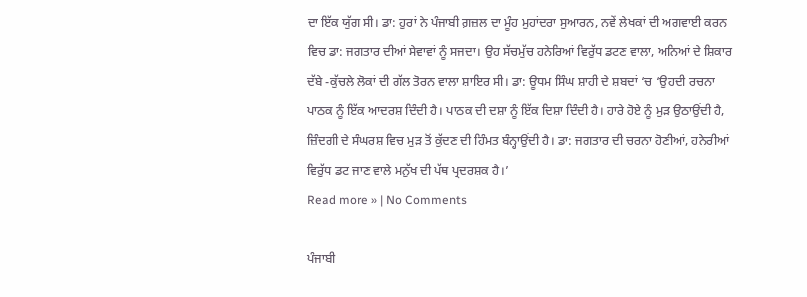ਦਾ ਇੱਕ ਯੁੱਗ ਸੀ। ਡਾ: ਹੁਰਾਂ ਨੇ ਪੰਜਾਬੀ ਗ਼ਜ਼ਲ ਦਾ ਮੂੰਹ ਮੁਹਾਂਦਰਾ ਸੁਆਰਨ, ਨਵੇਂ ਲੇਖਕਾਂ ਦੀ ਅਗਵਾਈ ਕਰਨ ਵਿਚ ਡਾ: ਜਗਤਾਰ ਦੀਆਂ ਸੇਵਾਵਾਂ ਨੂੰ ਸਜਦਾ। ਉਹ ਸੱਚਮੁੱਚ ਹਨੇਰਿਆਂ ਵਿਰੁੱਧ ਡਟਣ ਵਾਲਾ, ਅਨਿਆਂ ਦੇ ਸ਼ਿਕਾਰ ਦੱਬੇ -ਕੁੱਚਲੇ ਲੋਕਾਂ ਦੀ ਗੱਲ ਤੋਰਨ ਵਾਲਾ ਸ਼ਾਇਰ ਸੀ। ਡਾ: ਊਧਮ ਸਿੰਘ ਸ਼ਾਹੀ ਦੇ ਸ਼ਬਦਾਂ ‘ਚ ‘ਉਹਦੀ ਰਚਨਾ ਪਾਠਕ ਨੂੰ ਇੱਕ ਆਦਰਸ਼ ਦਿੰਦੀ ਹੈ। ਪਾਠਕ ਦੀ ਦਸ਼ਾ ਨੂੰ ਇੱਕ ਦਿਸ਼ਾ ਦਿੰਦੀ ਹੈ। ਹਾਰੇ ਹੋਏ ਨੂੰ ਮੁੜ ਉਠਾਉਂਦੀ ਹੈ, ਜ਼ਿੰਦਗੀ ਦੇ ਸੰਘਰਸ਼ ਵਿਚ ਮੁੜ ਤੋਂ ਕੁੱਦਣ ਦੀ ਹਿੰਮਤ ਬੰਨ੍ਹਾਉਂਦੀ ਹੈ। ਡਾ: ਜਗਤਾਰ ਦੀ ਚਰਨਾ ਹੋਣੀਆਂ, ਹਨੇਰੀਆਂ ਵਿਰੁੱਧ ਡਟ ਜਾਣ ਵਾਲੇ ਮਨੁੱਖ ਦੀ ਪੱਥ ਪ੍ਰਦਰਸ਼ਕ ਹੈ।’
Read more » | No Comments

ਪੰਜਾਬੀ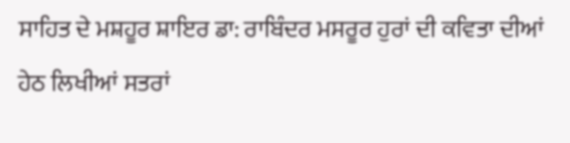ਸਾਹਿਤ ਦੇ ਮਸ਼ਹੂਰ ਸ਼ਾਇਰ ਡਾ: ਰਾਬਿੰਦਰ ਮਸਰੂਰ ਹੁਰਾਂ ਦੀ ਕਵਿਤਾ ਦੀਆਂ ਹੇਠ ਲਿਖੀਆਂ ਸਤਰਾਂ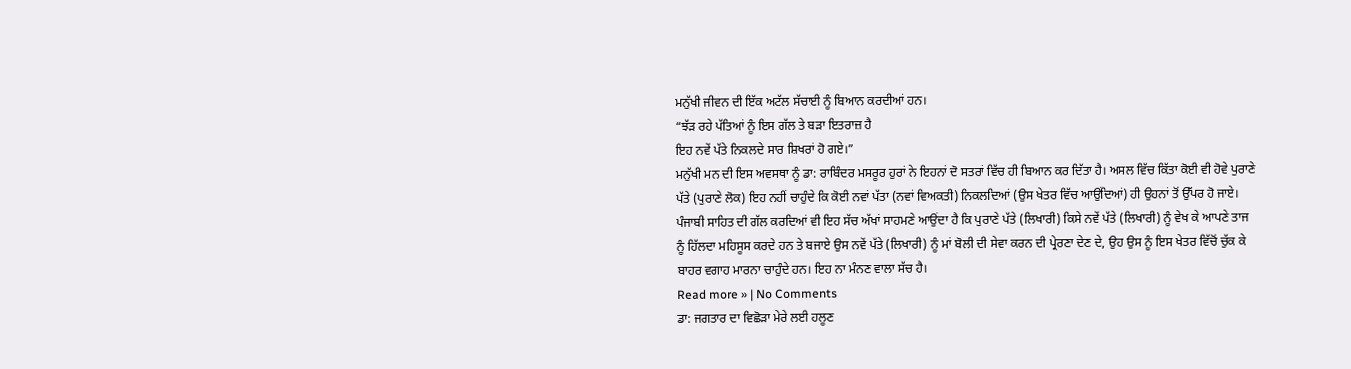ਮਨੁੱਖੀ ਜੀਵਨ ਦੀ ਇੱਕ ਅਟੱਲ ਸੱਚਾਈ ਨੂੰ ਬਿਆਨ ਕਰਦੀਆਂ ਹਨ।
“ਝੱੜ ਰਹੇ ਪੱਤਿਆਂ ਨੂੰ ਇਸ ਗੱਲ ਤੇ ਬੜਾ ਇਤਰਾਜ਼ ਹੈ
ਇਹ ਨਵੇਂ ਪੱਤੇ ਨਿਕਲਦੇ ਸਾਰ ਸ਼ਿਖਰਾਂ ਹੋ ਗਏ।”
ਮਨੁੱਖੀ ਮਨ ਦੀ ਇਸ ਅਵਸਥਾ ਨੂੰ ਡਾ: ਰਾਬਿੰਦਰ ਮਸਰੂਰ ਹੁਰਾਂ ਨੇ ਇਹਨਾਂ ਦੋ ਸਤਰਾਂ ਵਿੱਚ ਹੀ ਬਿਆਨ ਕਰ ਦਿੱਤਾ ਹੈ। ਅਸਲ ਵਿੱਚ ਕਿੱਤਾ ਕੋਈ ਵੀ ਹੋਵੇ ਪੁਰਾਣੇ ਪੱਤੇ (ਪੁਰਾਣੇ ਲੋਕ) ਇਹ ਨਹੀਂ ਚਾਹੁੰਦੇ ਕਿ ਕੋਈ ਨਵਾਂ ਪੱਤਾ (ਨਵਾਂ ਵਿਅਕਤੀ) ਨਿਕਲਦਿਆਂ (ਉਸ ਖੇਤਰ ਵਿੱਚ ਆਉਂਦਿਆਂ) ਹੀ ਉਹਨਾਂ ਤੋਂ ਉੱਪਰ ਹੋ ਜਾਏ।
ਪੰਜਾਬੀ ਸਾਹਿਤ ਦੀ ਗੱਲ ਕਰਦਿਆਂ ਵੀ ਇਹ ਸੱਚ ਅੱਖਾਂ ਸਾਹਮਣੇ ਆਉਂਦਾ ਹੈ ਕਿ ਪੁਰਾਣੇ ਪੱਤੇ (ਲਿਖਾਰੀ) ਕਿਸੇ ਨਵੇਂ ਪੱਤੇ (ਲਿਖਾਰੀ) ਨੂੰ ਵੇਖ ਕੇ ਆਪਣੇ ਤਾਜ ਨੂੰ ਹਿੱਲਦਾ ਮਹਿਸੂਸ ਕਰਦੇ ਹਨ ਤੇ ਬਜਾਏ ਉਸ ਨਵੇਂ ਪੱਤੇ (ਲਿਖਾਰੀ) ਨੂੰ ਮਾਂ ਬੋਲੀ ਦੀ ਸੇਵਾ ਕਰਨ ਦੀ ਪ੍ਰੇਰਣਾ ਦੇਣ ਦੇ, ਉਹ ਉਸ ਨੂੰ ਇਸ ਖੇਤਰ ਵਿੱਚੋਂ ਚੁੱਕ ਕੇ ਬਾਹਰ ਵਗਾਹ ਮਾਰਨਾ ਚਾਹੁੰਦੇ ਹਨ। ਇਹ ਨਾ ਮੰਨਣ ਵਾਲਾ ਸੱਚ ਹੈ।
Read more » | No Comments
ਡਾ: ਜਗਤਾਰ ਦਾ ਵਿਛੋੜਾ ਮੇਰੇ ਲਈ ਹਲੂਣ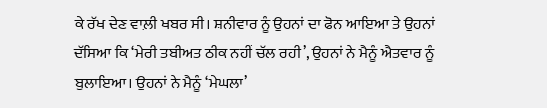ਕੇ ਰੱਖ ਦੇਣ ਵਾਲ਼ੀ ਖਬਰ ਸੀ। ਸ਼ਨੀਵਾਰ ਨੂੰ ਉਹਨਾਂ ਦਾ ਫੋਨ ਆਇਆ ਤੇ ਉਹਨਾਂ ਦੱਸਿਆ ਕਿ ‘ਮੇਰੀ ਤਬੀਅਤ ਠੀਕ ਨਹੀਂ ਚੱਲ ਰਹੀ’, ਉਹਨਾਂ ਨੇ ਮੈਨੂੰ ਐਤਵਾਰ ਨੂੰ ਬੁਲਾਇਆ। ਉਹਨਾਂ ਨੇ ਮੈਨੂੰ ‘ਮੇਘਲਾ’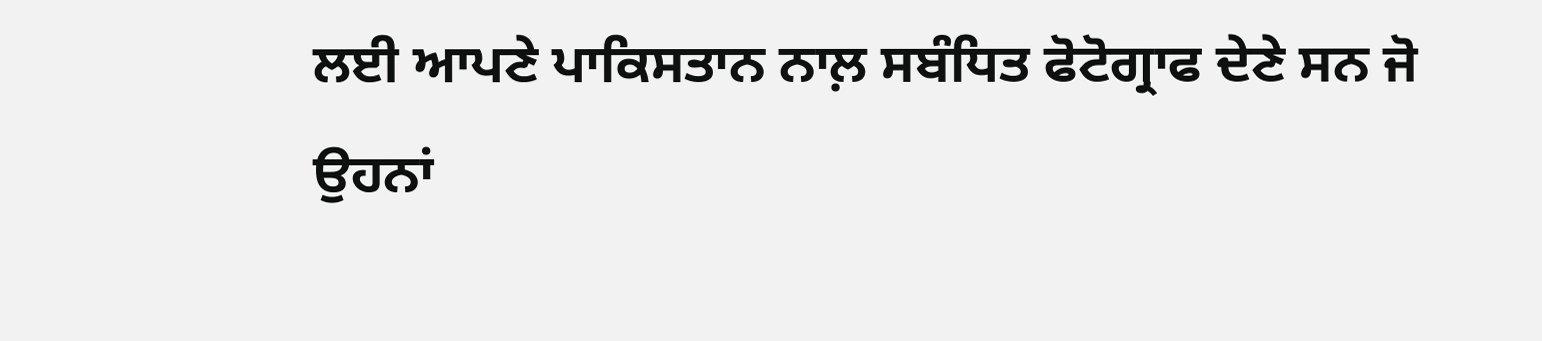ਲਈ ਆਪਣੇ ਪਾਕਿਸਤਾਨ ਨਾਲ਼ ਸਬੰਧਿਤ ਫੋਟੋਗ੍ਰਾਫ ਦੇਣੇ ਸਨ ਜੋ ਉਹਨਾਂ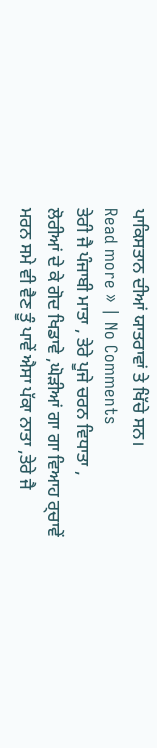ਪਾਕਿਸਤਾਨ ਦੀਆਂ ਯਾਤਰਾਵਾਂ ਤੇ ਖਿੱਚੇ ਸਨ।
Read more » | No Comments
ਤੇਰੀ ਜੈ ਪੰਜਾਬੀ ਮਾਤਾ , ਤੇਰੇ ਪੂਜੇ ਚਰਨ ਵਿਧਾਤਾ ,
ਲੋਰੀਆਂ ਦੇ ਕੇ ਗੋਦ ਖਿਡਾਵੇ ,ਘੋੜੀਆਂ ਗਾ ਗਾ ਵਿਆਹ ਰ੍ਚਾਵੇਂ
ਮਰਨ ਸਮੇ ਵੀ ਵੈਣ ਤੂੰ ਪਾਵੇਂ ਐਸਾ ਪੱਕਾ ਨਾਤਾ ,ਤੇਰੇ ਜੈ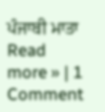ਪੰਜਾਬੀ ਮਾਤਾ
Read more » | 1 Comment